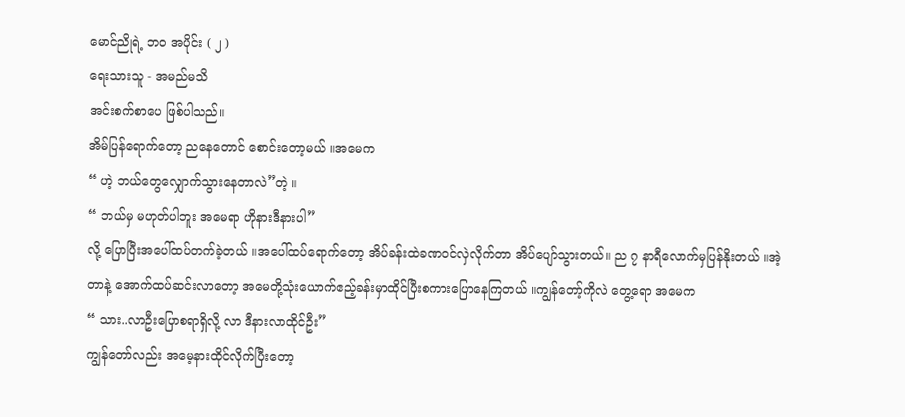မောင်ညိုရဲ့ ဘဝ အပိုင်း ( ၂ )
ရေးသားသူ - အမည်မသိ
အင်းစက်စာပေ ဖြစ်ပါသည်။
အိမ်ပြန်ရောက်တော့ ညနေတောင် စောင်းတော့မယ် ။အမေက
“ ဟဲ့ ဘယ်တွေလျှောက်သွားနေတာလဲ”တဲ့ ။
“ ဘယ်မှ မဟုတ်ပါဘူး အမေရာ ဟိုနားဒီနားပါ”
လို့ ပြောပြီးအပေါ်ထပ်တက်ခဲ့တယ် ။အပေါ်ထပ်ရောက်တော့ အိပ်ခန်းထဲခဏဝင်လှဲလိုက်တာ အိပ်ပျော်သွားတယ်။ ည ၇ နာရီလောက်မှပြန်နိုးတယ် ။အဲ့တာနဲ့ အောက်ထပ်ဆင်းလာတော့ အမေတို့သုံးယောက်ဧည့်ခန်းမှာထိုင်ပြီးစကားပြောနေကြတယ် ။ကျွန်တော့်ကိုလဲ တွေ့ရော အမေက
“ သား..လာဦးပြောစရာရှိလို့ လာ ဒီနားလာထိုင်ဦး”
ကျွန်တော်လည်း အမေ့နားထိုင်လိုက်ပြီးတော့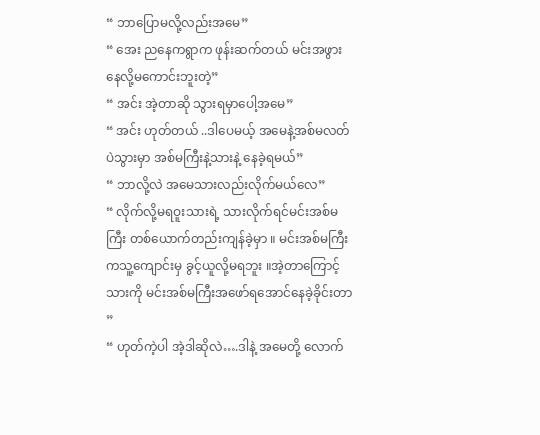“ ဘာပြောမလို့လည်းအမေ”
“ အေး ညနေကရွာက ဖုန်းဆက်တယ် မင်းအဖွား နေလို့မကောင်းဘူးတဲ့”
“ အင်း အဲ့တာဆို သွားရမှာပေါ့အမေ”
“ အင်း ဟုတ်တယ် ..ဒါပေမယ့် အမေနဲ့အစ်မလတ်ပဲသွားမှာ အစ်မကြီးနဲ့သားနဲ့ နေခဲ့ရမယ်”
“ ဘာလို့လဲ အမေသားလည်းလိုက်မယ်လေ”
“ လိုက်လို့မရဝူးသားရဲ့ သားလိုက်ရင်မင်းအစ်မကြီး တစ်ယောက်တည်းကျန်ခဲ့မှာ ။ မင်းအစ်မကြီးကသူ့ကျောင်းမှ ခွင့်ယူလို့မရဘူး ။အဲ့တာကြောင့်သားကို မင်းအစ်မကြီးအဖော်ရအောင်နေခဲ့ခိုင်းတာ ”
“ ဟုတ်ကဲ့ပါ အဲ့ဒါဆိုလဲ….ဒါနဲ့ အမေတို့ လောက်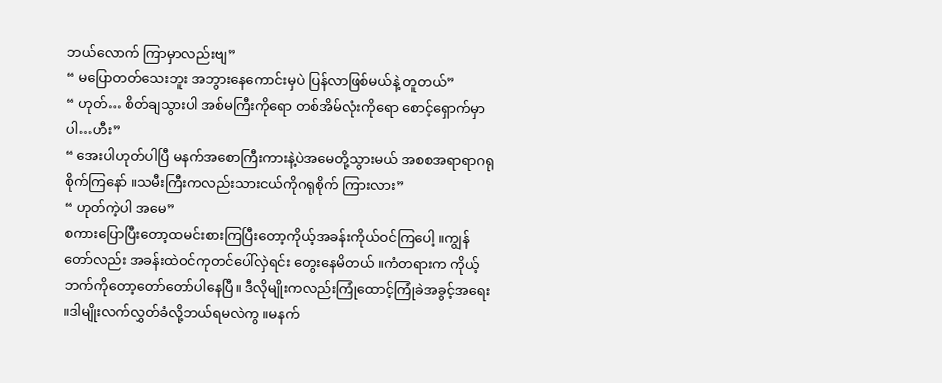ဘယ်လောက် ကြာမှာလည်းဗျ”
“ မပြောတတ်သေးဘူး အဘွားနေကောင်းမှပဲ ပြန်လာဖြစ်မယ်နဲ့ တူတယ်”
“ ဟုတ်… စိတ်ချသွားပါ အစ်မကြီးကိုရော တစ်အိမ်လုံးကိုရော စောင့်ရှောက်မှာပါ…ဟီး”
“ အေးပါဟုတ်ပါပြီ မနက်အစောကြီးကားနဲ့ပဲအမေတို့သွားမယ် အစစအရာရာဂရုစိုက်ကြနော် ။သမီးကြီးကလည်းသားငယ်ကိုဂရုစိုက် ကြားလား”
“ ဟုတ်ကဲ့ပါ အမေ”
စကားပြောပြီးတော့ထမင်းစားကြပြီးတော့ကိုယ့်အခန်းကိုယ်ဝင်ကြပေါ့ ။ကျွန်တော်လည်း အခန်းထဲဝင်ကုတင်ပေါ်လှဲရင်း တွေးနေမိတယ် ။ကံတရားက ကိုယ့်ဘက်ကိုတော့တော်တော်ပါနေပြီ။ ဒီလိုမျိုးကလည်းကြုံထောင့်ကြုံခဲအခွင့်အရေး ။ဒါမျိုးလက်လွှတ်ခံလို့ဘယ်ရမလဲကွ ။မနက်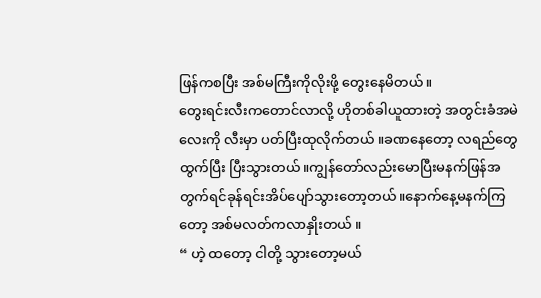ဖြန်ကစပြီး အစ်မကြီးကိုလိုးဖို့ တွေးနေမိတယ်။
တွေးရင်းလီးကတောင်လာလို့ ဟိုတစ်ခါယူထားတဲ့ အတွင်းခံအမဲလေးကို လီးမှာ ပတ်ပြီးထုလိုက်တယ် ။ခဏနေတော့ လရည်တွေထွက်ပြီး ပြီးသွားတယ်။ကျွန်တော်လည်းမောပြီးမနက်ဖြန်အတွက်ရင်ခုန်ရင်းအိပ်ပျော်သွားတော့တယ်။နောက်နေ့မနက်ကြတော့ အစ်မလတ်ကလာနှိုးတယ် ။
“ ဟဲ့ ထတော့ ငါတို့ သွားတော့မယ်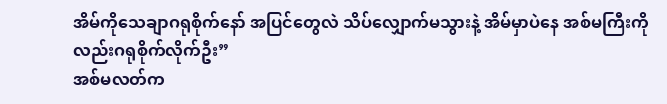အိမ်ကိုသေချာဂရုစိုက်နော် အပြင်တွေလဲ သိပ်လျှောက်မသွားနဲ့ အိမ်မှာပဲနေ အစ်မကြီးကိုလည်းဂရုစိုက်လိုက်ဦး”
အစ်မလတ်က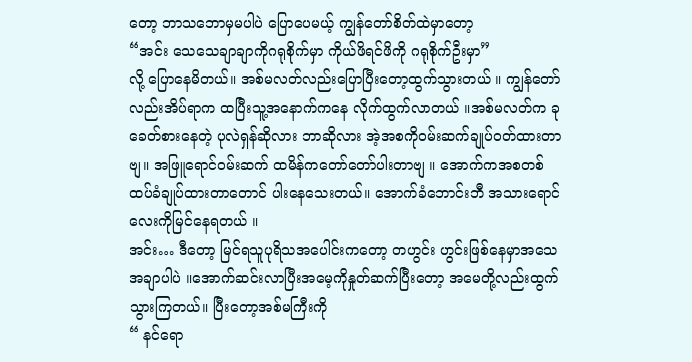တော့ ဘာသဘောမှမပါပဲ ပြောပေမယ့် ကျွန်တော်စိတ်ထဲမှာတော့
“အင်း သေသေချာချာကိုဂရုစိုက်မှာ ကိုယ်ဖိရင်ဖိကို ဂရုစိုက်ဦးမှာ”
လို့ ပြောနေမိတယ်။ အစ်မလတ်လည်းပြောပြီးတော့ထွက်သွားတယ် ။ ကျွန်တော်လည်းအိပ်ရာက ထပြီးသူ့အနောက်ကနေ လိုက်ထွက်လာတယ် ။အစ်မလတ်က ခုခေတ်စားနေတဲ့ ပုလဲရှန်ဆိုလား ဘာဆိုလား အဲ့အစကိုဝမ်းဆက်ချုပ်ဝတ်ထားတာဗျ။ အဖြူရောင်ဝမ်းဆက် ထမိန်ကတော်တော်ပါးတာဗျ ။ အောက်ကအစတစ်ထပ်ခံချုပ်ထားတာတောင် ပါးနေသေးတယ်။ အောက်ခံဘောင်းဘီ အသားရောင်လေးကိုမြင်နေရတယ် ။
အင်း… ဒီတော့ မြင်ရသူပုရိသအပေါင်းကတော့ တဟွင်း ဟွင်းဖြစ်နေမှာအသေအချာပါပဲ ။အောက်ဆင်းလာပြီးအမေ့ကိုနှုတ်ဆက်ပြီးတော့ အမေတို့လည်းထွက်သွားကြတယ်။ ပြီးတော့အစ်မကြီးကို
“ နင်ရော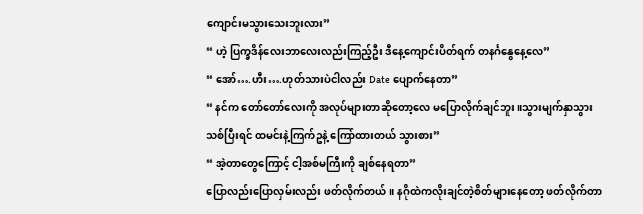ကျောင်းမသွားသေးဘူးလား”
“ ဟဲ့ ပြက္ခဒိန်လေးဘာလေးလည်းကြည့်ဦး ဒီနေ့ကျောင်းပိတ်ရက် တနင်္ဂနွေနေ့လေ”
“ အော်….ဟီး….ဟုတ်သားပဲငါလည်း Date ပျောက်နေတာ”
“ နင်က တော်တော်လေးကို အလုပ်များတာဆိုတော့လေ မပြောလိုက်ချင်ဘူး ။သွားမျက်နှာသွားသစ်ပြီးရင် ထမင်းနဲ့ကြက်ဥနဲ့ ကြော်ထားတယ် သွားစား”
“ အဲ့တာတွေကြောင့် ငါ့အစ်မကြီးကို ချစ်နေရတာ”
ပြောလည်းပြောလှမ်းလည်း ဖတ်လိုက်တယ်။ နဂိုထဲကလိုးချင်တဲ့စိတ်များနေတော့ ဖတ်လိုက်တာ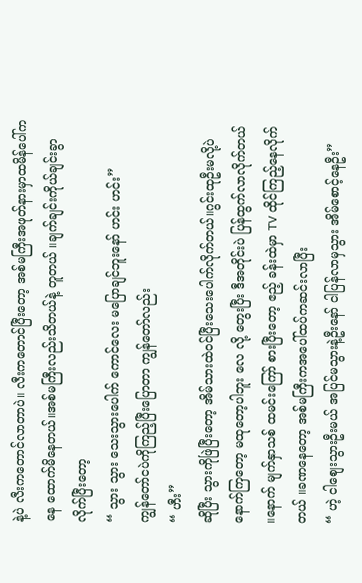နဲ့ပဲ လီးကတောင်လာတာပဲ။ လီးကတောင်ပြီးတော့ အစ်မကြီးအဖုတ်နားမှာထမိန်ပေါ်ကနေ ထောက်မိနေတယ်။အစ်မကြီးလည်းသိတယ်နဲ့ တူတယ် ။ချက်ချင်းကိုယ်ချင်းခွာလိုက်ပြီးတော့
“ သွား သွား သေးသွားပေါက် ကောင်လေး မပြောချင်ဘူးနော် ဟင်း ဟင်း”
ကျွန်တော်ငပဲကိုကြည့်ပြီးပြောတာ ကျွန်တော်လည်း
“ ဟီး”
ဆိုပြီး သွားကိုဖြဲပြီးတော့ အိမ်သားထဲဝင်ပြီးသေးပေါက်လိုက်တယ်။ဂွင်းထုဦးမလို့ပဲ နောက်ကြတော့ မထုတော့ပါဘူး လေ လို့ တွေးပြီး ဒီအတိုင်းပဲ ပြန်ထွက်လာလိုက်တယ် ။နောက် မျက်နှာသစ် ထမင်းကြော် စားပြီးတော့ ဧည့် ခန်းထဲမှာ TV ထိုင်ကြည့်နေလိုက်တယ် ။ခဏနေတော့ အစ်မကြီးကအပေါ်ထပ်ကဆင်းလာပြီး
“ ဟဲ့ ငါစျေးသွားဦးမယ် အပြင်မသွားနဲ့ဦးနော် ငါပြန်လာမှသွား အိမ်စောင့်နေဦး”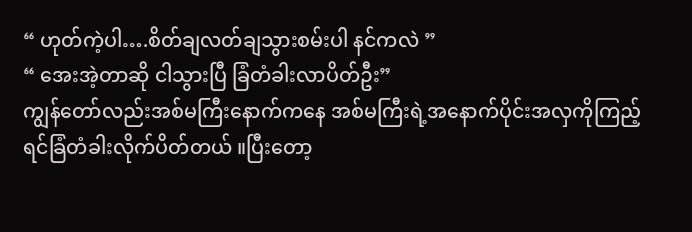“ ဟုတ်ကဲ့ပါ….စိတ်ချလတ်ချသွားစမ်းပါ နင်ကလဲ ”
“ အေးအဲ့တာဆို ငါသွားပြီ ခြံတံခါးလာပိတ်ဦး”
ကျွန်တော်လည်းအစ်မကြီးနောက်ကနေ အစ်မကြီးရဲ့အနောက်ပိုင်းအလှကိုကြည့်ရင်ခြံတံခါးလိုက်ပိတ်တယ် ။ပြီးတော့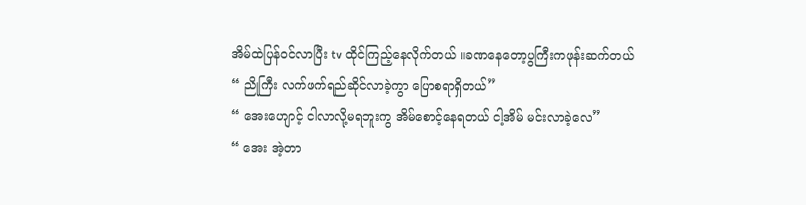အိမ်ထဲပြန်ဝင်လာပြီး tv ထိုင်ကြည့်နေလိုက်တယ် ။ခဏနေတော့ပွကြီးကဖုန်းဆက်တယ်
“ ညိုကြီး လက်ဖက်ရည်ဆိုင်လာခဲ့ကွာ ပြောစရာရှိတယ်”
“ အေးဟျောင့် ငါလာလို့မရဘူးကွ အိမ်စောင့်နေရတယ် ငါ့အိမ် မင်းလာခဲ့လေ”
“ အေး အဲ့တာ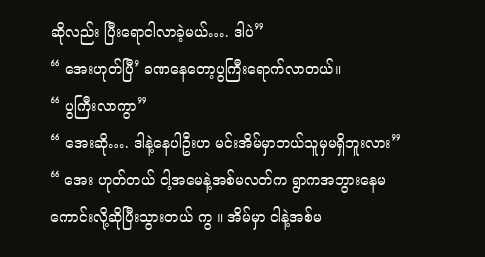ဆိုလည်း ပြီးရောငါလာခဲ့မယ်…. ဒါပဲ”
“ အေးဟုတ်ပြီ’ ခဏနေတော့ပွကြီးရောက်လာတယ်။
“ ပွကြီးလာကွာ”
“ အေးဆို…. ဒါနဲ့နေပါဦးဟ မင်းအိမ်မှာဘယ်သူမှမရှိဘူးလား”
“ အေး ဟုတ်တယ် ငါ့အမေနဲ့အစ်မလတ်က ရွာကအဘွားနေမကောင်းလို့ဆိုပြီးသွားတယ် ကွ ။ အိမ်မှာ ငါနဲ့အစ်မ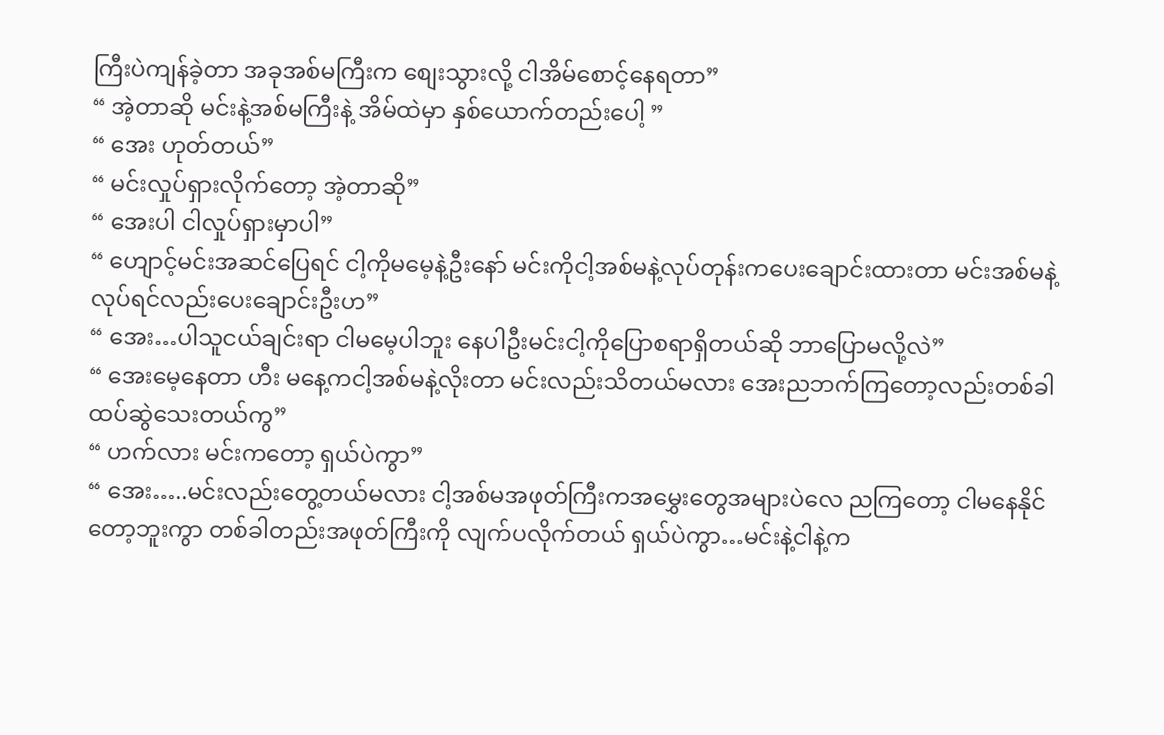ကြီးပဲကျန်ခဲ့တာ အခုအစ်မကြီးက စျေးသွားလို့ ငါအိမ်စောင့်နေရတာ”
“ အဲ့တာဆို မင်းနဲ့အစ်မကြီးနဲ့ အိမ်ထဲမှာ နှစ်ယောက်တည်းပေါ့ ”
“ အေး ဟုတ်တယ်”
“ မင်းလှုပ်ရှားလိုက်တော့ အဲ့တာဆို”
“ အေးပါ ငါလှုပ်ရှားမှာပါ”
“ ဟျောင့်မင်းအဆင်ပြေရင် ငါ့ကိုမမေ့နဲ့ဦးနော် မင်းကိုငါ့အစ်မနဲ့လုပ်တုန်းကပေးချောင်းထားတာ မင်းအစ်မနဲ့လုပ်ရင်လည်းပေးချောင်းဦးဟ”
“ အေး…ပါသူငယ်ချင်းရာ ငါမမေ့ပါဘူး နေပါဦးမင်းငါ့ကိုပြောစရာရှိတယ်ဆို ဘာပြောမလို့လဲ”
“ အေးမေ့နေတာ ဟီး မနေ့ကငါ့အစ်မနဲ့လိုးတာ မင်းလည်းသိတယ်မလား အေးညဘက်ကြတော့လည်းတစ်ခါထပ်ဆွဲသေးတယ်ကွ”
“ ဟက်လား မင်းကတော့ ရှယ်ပဲကွာ”
“ အေး…..မင်းလည်းတွေ့တယ်မလား ငါ့အစ်မအဖုတ်ကြီးကအမွှေးတွေအများပဲလေ ညကြတော့ ငါမနေနိုင်တော့ဘူးကွာ တစ်ခါတည်းအဖုတ်ကြီးကို လျက်ပလိုက်တယ် ရှယ်ပဲကွာ…မင်းနဲ့ငါနဲ့က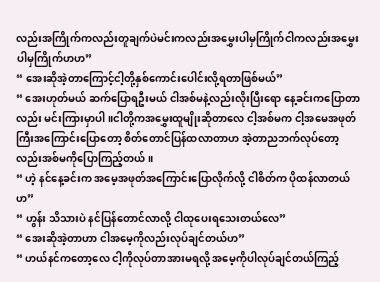လည်းအကြိုက်ကလည်းတူချက်ပဲမင်းကလည်းအမွှေးပါမှကြိုက်ငါကလည်းအမွှေးပါမှကြိုက်ဟဟ”
“ အေးဆိုအဲ့တာကြောင့်ငါ့တို့နှစ်ကောင်းပေါင်းလို့ရတာဖြစ်မယ်”
“ အေးဟုတ်မယ် ဆက်ပြောရဦးမယ် ငါအစ်မနဲ့လည်းလိုးပြီးရော နေ့ခင်းကပြောတာလည်း မင်းကြားမှာပါ ။ငါတို့ကအမွှေးထူမျိုးဆိုတာလေ ငါ့အစ်မက ငါ့အမေအဖုတ်ကြီးအကြောင်းပြောတော့ စိတ်တောင်ပြန်ထလာတာဟ အဲ့တာညဘက်လုပ်တော့လည်းအစ်မကိုပြောကြည့်တယ် ။
“ ဟဲ့ နင်နေ့ခင်းက အမေ့အဖုတ်အကြောင်းပြောလိုက်လို့ ငါစိတ်က ပိုထန်လာတယ်ဟ”
“ ဟွန်း သိသားပဲ နင်ပြန်တောင်လာလို့ ငါထုပေးရသေးတယ်လေ”
“ အေးဆိုအဲ့တာဟာ ငါအမေ့ကိုလည်းလုပ်ချင်တယ်ဟ”
“ ဟယ်နင်ကတော့လေ ငါ့ကိုလုပ်တာအားမရလို့ အမေ့ကိုပါလုပ်ချင်တယ်ကြည့်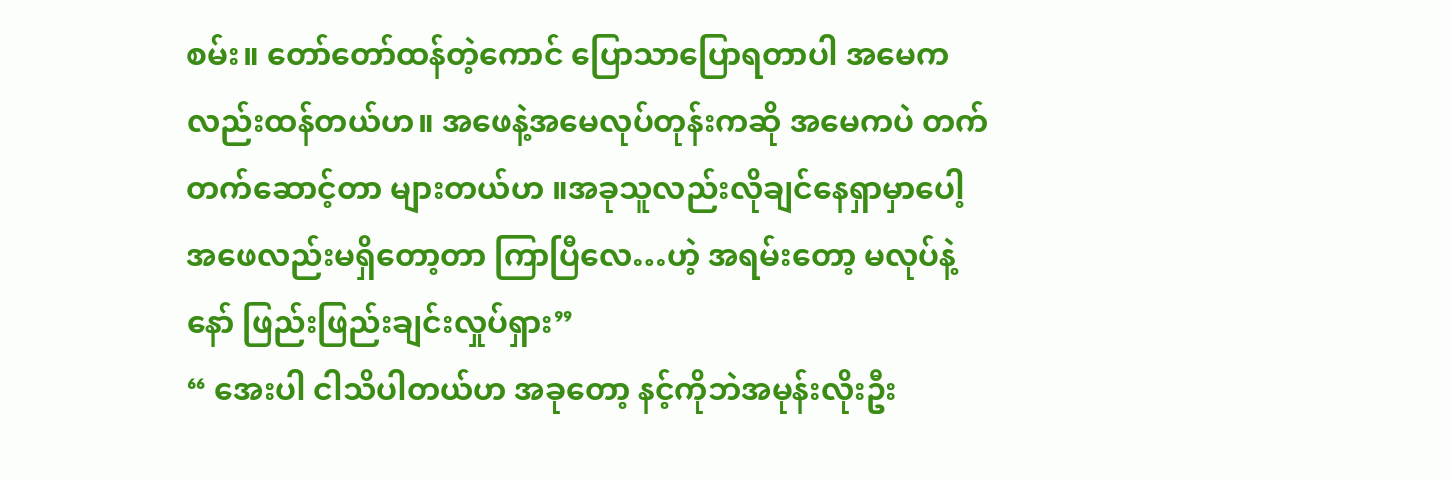စမ်း။ တော်တော်ထန်တဲ့ကောင် ပြောသာပြောရတာပါ အမေကလည်းထန်တယ်ဟ။ အဖေနဲ့အမေလုပ်တုန်းကဆို အမေကပဲ တက်တက်ဆောင့်တာ များတယ်ဟ ။အခုသူလည်းလိုချင်နေရှာမှာပေါ့ အဖေလည်းမရှိတော့တာ ကြာပြီလေ…ဟဲ့ အရမ်းတော့ မလုပ်နဲ့နော် ဖြည်းဖြည်းချင်းလှုပ်ရှား”
“ အေးပါ ငါသိပါတယ်ဟ အခုတော့ နင့်ကိုဘဲအမုန်းလိုးဦး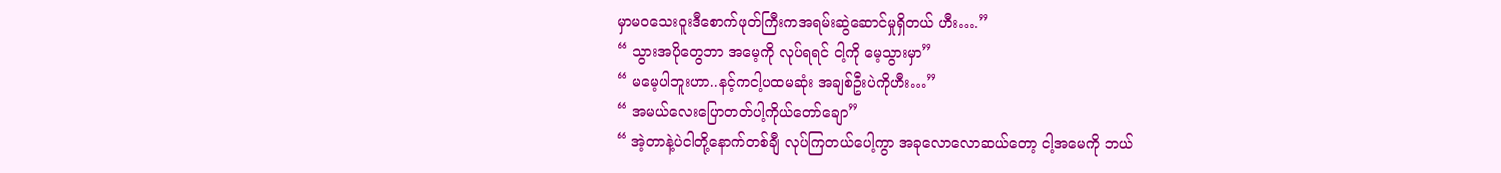မှာမဝသေးဝူးဒီစောက်ဖုတ်ကြီးကအရမ်းဆွဲဆောင်မှုရှိတယ် ဟီး….”
“ သွားအပိုတွေဘာ အမေ့ကို လုပ်ရရင် ငါ့ကို မေ့သွားမှာ”
“ မမေ့ပါဘူးဟာ..နင့်ကငါ့ပထမဆုံး အချစ်ဦးပဲကိုဟီး…”
“ အမယ်လေးပြောတတ်ပါ့ကိုယ်တော်ချော”
“ အဲ့တာနဲ့ပဲငါတို့နောက်တစ်ချီ လုပ်ကြတယ်ပေါ့ကွာ အခုလောလောဆယ်တော့ ငါ့အမေကို ဘယ်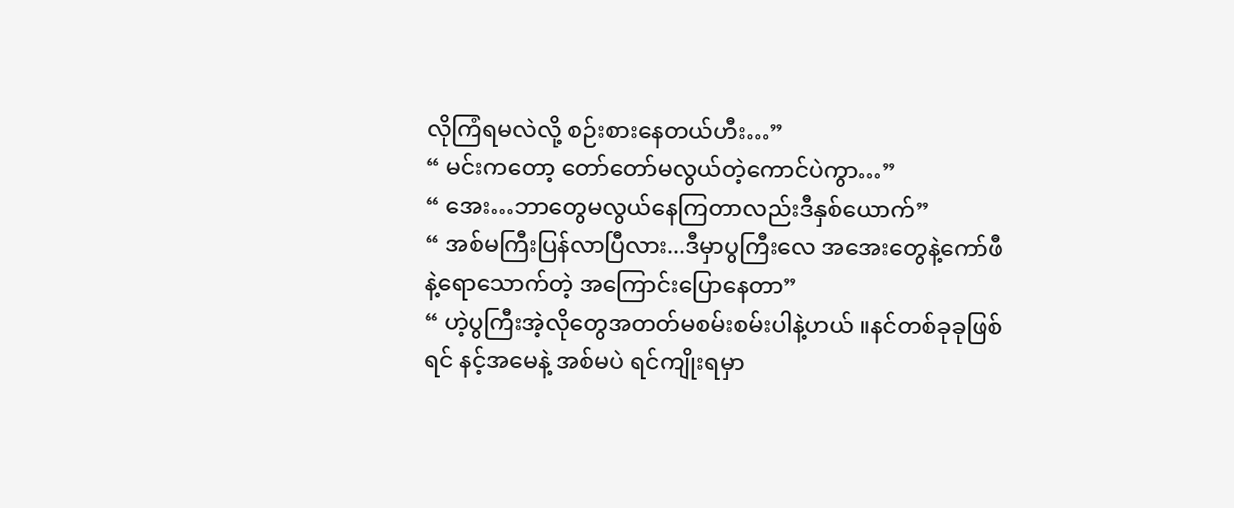လိုကြံရမလဲလို့ စဉ်းစားနေတယ်ဟီး…”
“ မင်းကတော့ တော်တော်မလွယ်တဲ့ကောင်ပဲကွာ…”
“ အေး…ဘာတွေမလွယ်နေကြတာလည်းဒီနှစ်ယောက်”
“ အစ်မကြီးပြန်လာပြီလား...ဒီမှာပွကြီးလေ အအေးတွေနဲ့ကော်ဖီနဲ့ရောသောက်တဲ့ အကြောင်းပြောနေတာ”
“ ဟဲ့ပွကြီးအဲ့လိုတွေအတတ်မစမ်းစမ်းပါနဲ့ဟယ် ။နင်တစ်ခုခုဖြစ်ရင် နင့်အမေနဲ့ အစ်မပဲ ရင်ကျိုးရမှာ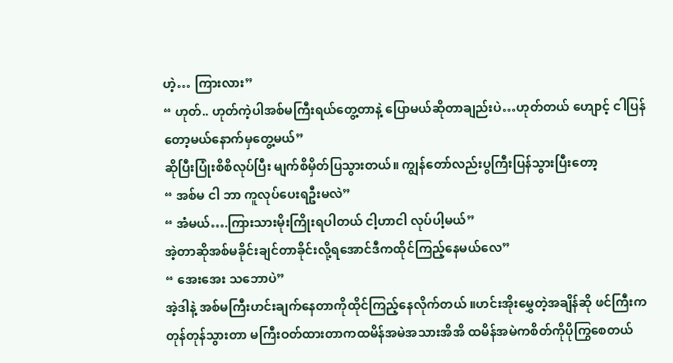ဟဲ့… ကြားလား”
“ ဟုတ်.. ဟုတ်ကဲ့ပါအစ်မကြီးရယ်တွေ့တာနဲ့ ပြောမယ်ဆိုတာချည်းပဲ…ဟုတ်တယ် ဟျောင့် ငါပြန်တော့မယ်နောက်မှတွေ့မယ်”
ဆိုပြီးပြုံးစိစိလုပ်ပြီး မျက်စိမှိတ်ပြသွားတယ်။ ကျွန်တော်လည်းပွကြီးပြန်သွားပြီးတော့
“ အစ်မ ငါ ဘာ ကူလုပ်ပေးရဦးမလဲ”
“ အံမယ်….ကြားသားမိုးကြိုးရပါတယ် ငါ့ဟာငါ လုပ်ပါ့မယ်”
အဲ့တာဆိုအစ်မခိုင်းချင်တာခိုင်းလို့ရအောင်ဒီကထိုင်ကြည့်နေမယ်လေ”
“ အေးအေး သဘောပဲ”
အဲ့ဒါနဲ့ အစ်မကြီးဟင်းချက်နေတာကိုထိုင်ကြည့်နေလိုက်တယ် ။ဟင်းအိုးမွှေတဲ့အချိန်ဆို ဖင်ကြီးကတုန်တုန်သွားတာ မကြီးဝတ်ထားတာကထမိန်အမဲအသားအိအိ ထမိန်အမဲကစိတ်ကိုပိုကြွစေတယ်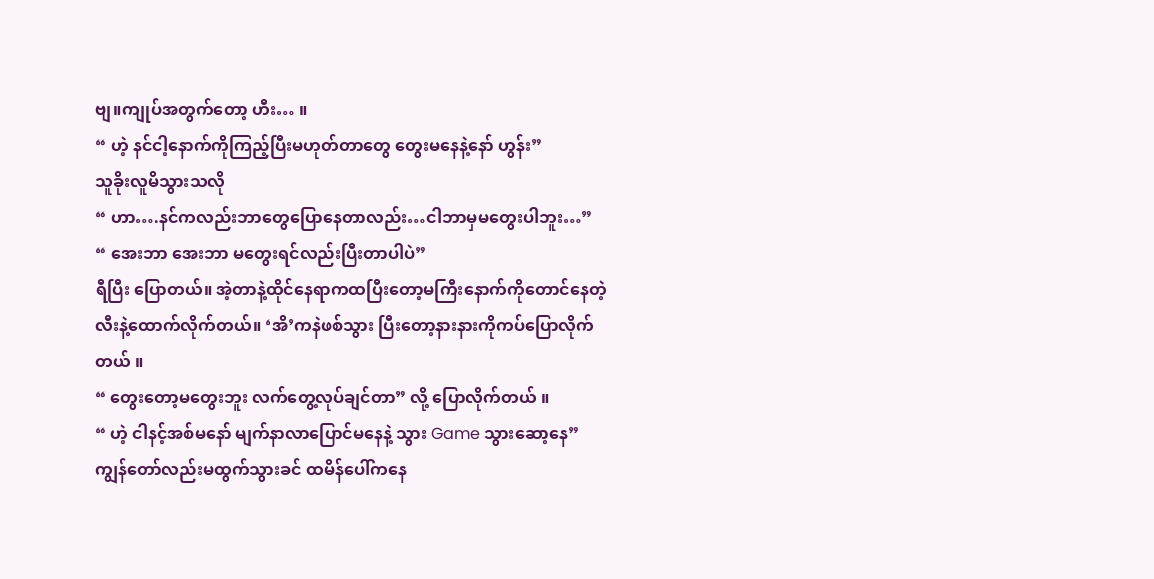ဗျ။ကျုပ်အတွက်တော့ ဟီး… ။
“ ဟဲ့ နင်ငါ့နောက်ကိုကြည့်ပြီးမဟုတ်တာတွေ တွေးမနေနဲ့နော် ဟွန်း”
သူခိုးလူမိသွားသလို
“ ဟာ….နင်ကလည်းဘာတွေပြောနေတာလည်း…ငါဘာမှမတွေးပါဘူး…”
“ အေးဘာ အေးဘာ မတွေးရင်လည်းပြီးတာပါပဲ”
ရီပြီး ပြောတယ်။ အဲ့တာနဲ့ထိုင်နေရာကထပြီးတော့မကြီးနောက်ကိုတောင်နေတဲ့ လီးနဲ့ထောက်လိုက်တယ်။ ‘အိ’ကနဲဖစ်သွား ပြီးတော့နားနားကိုကပ်ပြောလိုက်တယ် ။
“ တွေးတော့မတွေးဘူး လက်တွေ့လုပ်ချင်တာ” လို့ ပြောလိုက်တယ် ။
“ ဟဲ့ ငါနင့်အစ်မနော် မျက်နာလာပြောင်မနေနဲ့ သွား Game သွားဆော့နေ”
ကျွန်တော်လည်းမထွက်သွားခင် ထမိန်ပေါ်ကနေ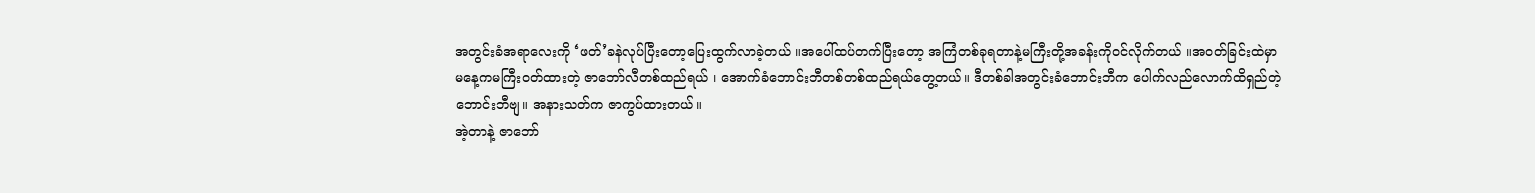အတွင်းခံအရာလေးကို ‘ဖတ်’ခနဲလုပ်ပြီးတော့ပြေးထွက်လာခဲ့တယ် ။အပေါ်ထပ်တက်ပြီးတော့ အကြံတစ်ခုရတာနဲ့မကြီးတို့အခန်းကိုဝင်လိုက်တယ် ။အဝတ်ခြင်းထဲမှာ မနေ့ကမကြီးဝတ်ထားတဲ့ ဇာဘော်လီတစ်ထည်ရယ် ၊ အောက်ခံဘောင်းဘီတစ်တစ်ထည်ရယ်တွေ့တယ်။ ဒီတစ်ခါအတွင်းခံဘောင်းဘီက ပေါက်လည်လောက်ထိရှည်တဲ့ဘောင်းဘီဗျ။ အနားသတ်က ဇာကွပ်ထားတယ်။
အဲ့တာနဲ့ ဇာဘော်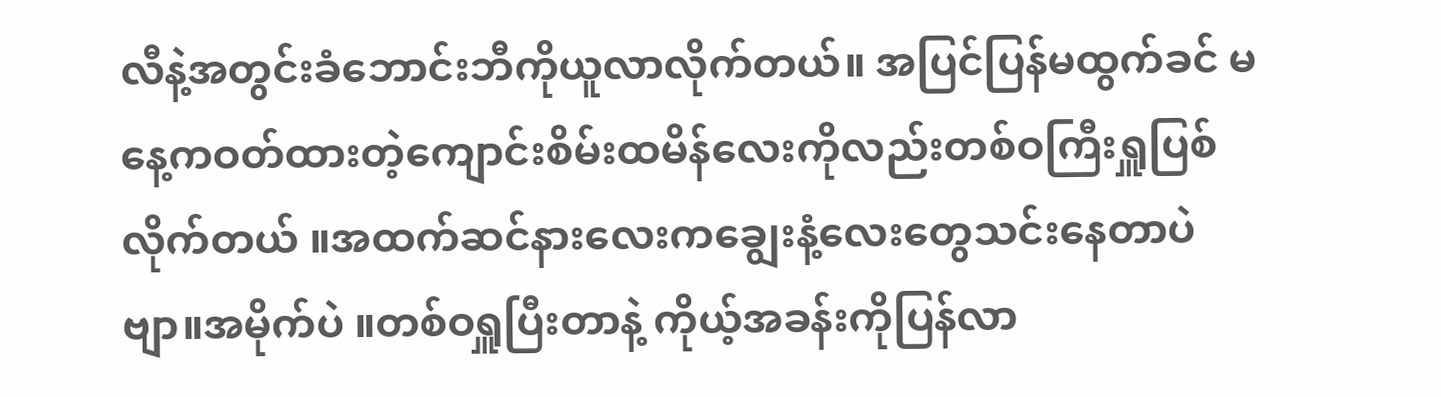လီနဲ့အတွင်းခံဘောင်းဘီကိုယူလာလိုက်တယ်။ အပြင်ပြန်မထွက်ခင် မနေ့ကဝတ်ထားတဲ့ကျောင်းစိမ်းထမိန်လေးကိုလည်းတစ်ဝကြီးရှူပြစ်လိုက်တယ် ။အထက်ဆင်နားလေးကချွေးနံ့လေးတွေသင်းနေတာပဲဗျာ။အမိုက်ပဲ ။တစ်ဝရှူပြီးတာနဲ့ ကိုယ့်အခန်းကိုပြန်လာ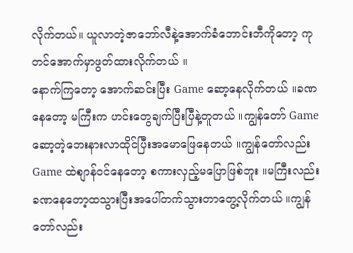လိုက်တယ်။ ယူလာတဲ့ဇာဘော်လီနဲ့အောက်ခံဘောင်းဘီကိုတော့ ကုတင်အောက်မှာဖွတ်ထားလိုက်တယ် ။
နောက်ကြတော့ အောက်ဆင်းပြီး Game ဆော့နေလိုက်တယ် ။ခဏနေတော့ မကြီးက ဟင်းတွေချက်ပြီးပြီနဲ့တူတယ် ။ကျွန်တော် Game ဆော့တဲ့ဘေးနားလာထိုင်ပြီးအမောဖြေနေတယ် ။ကျွန်တော်လည်း Game ထဲစျာန်ဝင်နေတော့ စကားလှည့်မပြောဖြစ်ဘူး ။မကြီးလည်းခဏနေတော့ထသွားပြီးအပေါ်တက်သွားတာတွေ့လိုက်တယ် ။ကျွန်တော်လည်း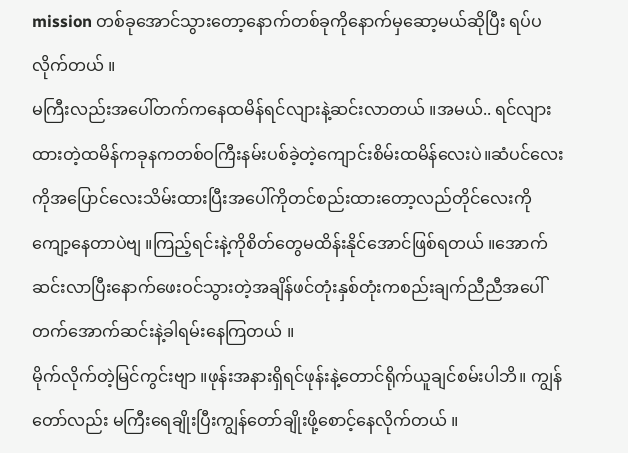mission တစ်ခုအောင်သွားတော့နောက်တစ်ခုကိုနောက်မှဆော့မယ်ဆိုပြီး ရပ်ပလိုက်တယ် ။
မကြီးလည်းအပေါ်တက်ကနေထမိန်ရင်လျားနဲ့ဆင်းလာတယ် ။အမယ်.. ရင်လျားထားတဲ့ထမိန်ကခုနကတစ်ဝကြီးနမ်းပစ်ခဲ့တဲ့ကျောင်းစိမ်းထမိန်လေးပဲ။ဆံပင်လေးကိုအပြောင်လေးသိမ်းထားပြီးအပေါ်ကိုတင်စည်းထားတော့လည်တိုင်လေးကိုကျော့နေတာပဲဗျ ။ကြည့်ရင်းနဲ့ကိုစိတ်တွေမထိန်းနိုင်အောင်ဖြစ်ရတယ် ။အောက်ဆင်းလာပြီးနောက်ဖေးဝင်သွားတဲ့အချိန်ဖင်တုံးနှစ်တုံးကစည်းချက်ညီညီအပေါ်တက်အောက်ဆင်းနဲ့ခါရမ်းနေကြတယ် ။
မိုက်လိုက်တဲ့မြင်ကွင်းဗျာ ။ဖုန်းအနားရှိရင်ဖုန်းနဲ့တောင်ရိုက်ယူချင်စမ်းပါဘိ။ ကျွန်တော်လည်း မကြီးရေချိုးပြီးကျွန်တော်ချိုးဖို့စောင့်နေလိုက်တယ် ။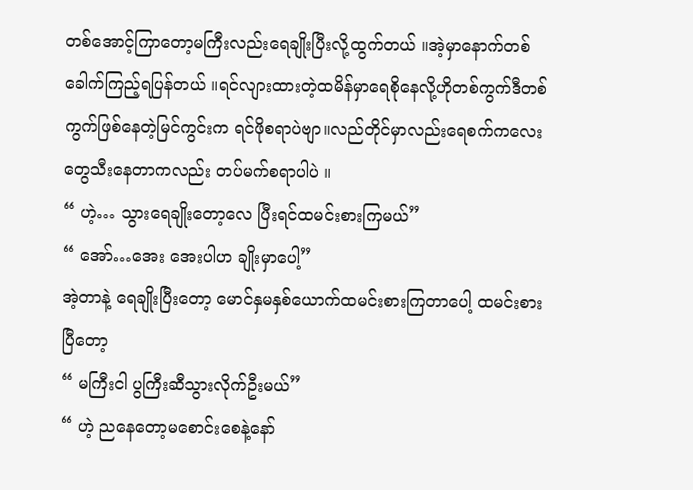တစ်အောင့်ကြာတော့မကြီးလည်းရေချိုးပြီးလို့ထွက်တယ် ။အဲ့မှာနောက်တစ်ခေါက်ကြည့်ရပြန်တယ် ။ရင်လျားထားတဲ့ထမိန်မှာရေစိုနေလို့ဟိုတစ်ကွက်ဒီတစ်ကွက်ဖြစ်နေတဲ့မြင်ကွင်းက ရင်ဖိုစရာပဲဗျာ။လည်တိုင်မှာလည်းရေစက်ကလေးတွေသီးနေတာကလည်း တပ်မက်စရာပါပဲ ။
“ ဟဲ့… သွားရေချိုးတော့လေ ပြီးရင်ထမင်းစားကြမယ်”
“ အော်…အေး အေးပါဟ ချိုးမှာပေါ့”
အဲ့တာနဲ့ ရေချိုးပြီးတော့ မောင်နှမနှစ်ယောက်ထမင်းစားကြတာပေါ့ ထမင်းစားပြီတော့
“ မကြီးငါ ပွကြီးဆီသွားလိုက်ဦးမယ်”
“ ဟဲ့ ညနေတော့မစောင်းစေနဲ့နော်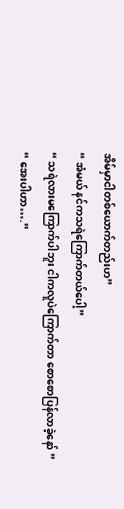အိမ်မှာငါတစ်ယောက်တည်းဟ”
“ အံမယ် နင်ကသရဲကြောက်တယ်ပေါ့”
“ သရဲလားမကြောက်ပါဘူး ငါကလူပဲကြောက်တာ စောစောပြန်လာခဲ့နော် ”
“ အေးပါဟာ….”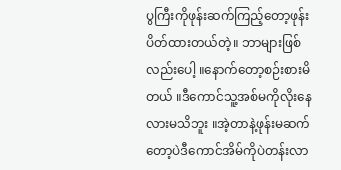ပွကြီးကိုဖုန်းဆက်ကြည့်တော့ဖုန်းပိတ်ထားတယ်တဲ့။ ဘာများဖြစ်လည်းပေါ့ ။နောက်တော့စဉ်းစားမိတယ် ။ဒီကောင်သူ့အစ်မကိုလိုးနေလားမသိဘူး ။အဲ့တာနဲ့ဖုန်းမဆက်တော့ပဲဒီကောင်အိမ်ကိုပဲတန်းလာ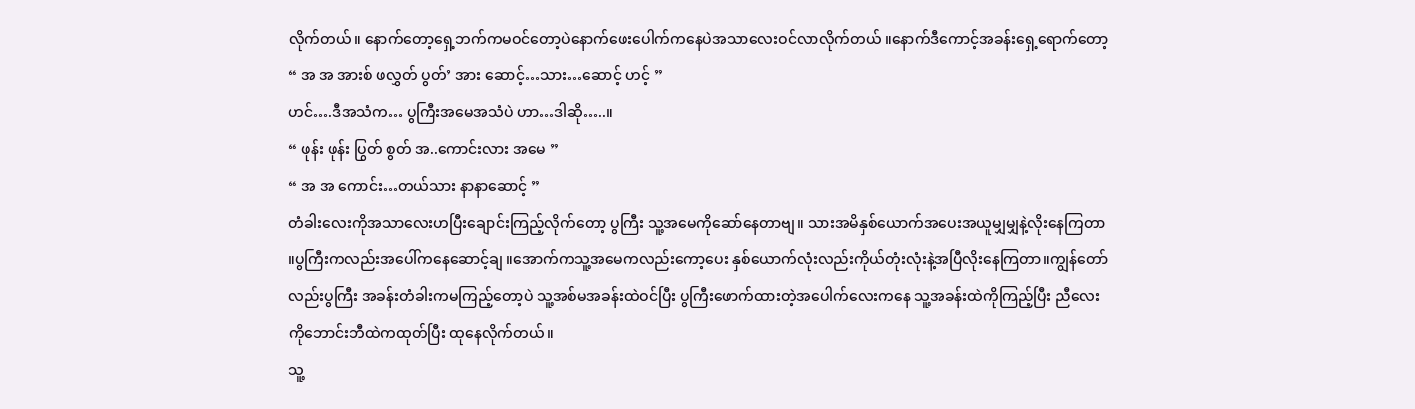လိုက်တယ်။ နောက်တော့ရှေ့ဘက်ကမဝင်တော့ပဲနောက်ဖေးပေါက်ကနေပဲအသာလေးဝင်လာလိုက်တယ် ။နောက်ဒီကောင့်အခန်းရှေ့ရောက်တော့
“ အ အ အားစ် ဖလွှတ် ပွတ်’ အား ဆောင့်…သား…ဆောင့် ဟင့် ”
ဟင်….ဒီအသံက… ပွကြီးအမေအသံပဲ ဟာ…ဒါဆို…..။
“ ဖုန်း ဖုန်း ပြွတ် စွတ် အ..ကောင်းလား အမေ ”
“ အ အ ကောင်း…တယ်သား နာနာဆောင့် ”
တံခါးလေးကိုအသာလေးဟပြီးချောင်းကြည့်လိုက်တော့ ပွကြီး သူ့အမေကိုဆော်နေတာဗျ။ သားအမိနှစ်ယောက်အပေးအယူမျှမျှနဲ့လိုးနေကြတာ ။ပွကြီးကလည်းအပေါ်ကနေဆောင့်ချ ။အောက်ကသူ့အမေကလည်းကော့ပေး နှစ်ယောက်လုံးလည်းကိုယ်တုံးလုံးနဲ့အပြီလိုးနေကြတာ။ကျွန်တော်လည်းပွကြီး အခန်းတံခါးကမကြည့်တော့ပဲ သူ့အစ်မအခန်းထဲဝင်ပြီး ပွကြီးဖောက်ထားတဲ့အပေါက်လေးကနေ သူ့အခန်းထဲကိုကြည့်ပြီး ညီလေးကိုဘောင်းဘီထဲကထုတ်ပြီး ထုနေလိုက်တယ်။
သူ့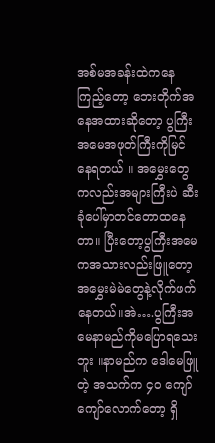အစ်မအခန်းထဲကနေကြည့်တော့ ဘေးတိုက်အနေအထားဆိုတော့ ပွကြီးအမေအဖုတ်ကြီးကိုမြင်နေရတယ် ။ အမွှေးတွေကလည်းအများကြီးပဲ ဆီးခုံပေါ်မှာတင်တောထနေတာ။ ပြီးတော့ပွကြီးအမေကအသားလည်းဖြူတော့အမွှေးမဲမဲတွေနဲ့လိုက်ဖက်နေတယ်။အဲ….ပွကြီးအမေနာမည်ကိုမပြောရသေးဘူး ။နာမည်က ဒေါမေဖြူတဲ့ အသက်က ၄၀ ကျော်ကျော်လောက်တော့ ရှိ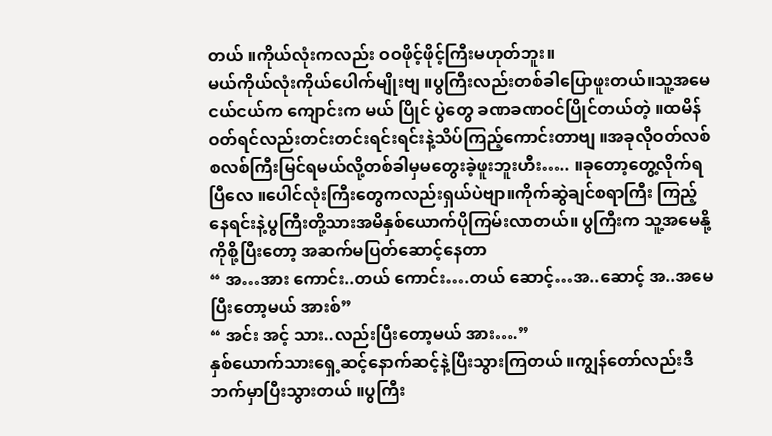တယ် ။ကိုယ်လုံးကလည်း ဝဝဖိုင့်ဖိုင့်ကြီးမဟုတ်ဘူး။
မယ်ကိုယ်လုံးကိုယ်ပေါက်မျိုးဗျ ။ပွကြီးလည်းတစ်ခါပြောဖူးတယ်။သူ့အမေငယ်ငယ်က ကျောင်းက မယ် ပြိုင် ပွဲတွေ ခဏခဏဝင်ပြိုင်တယ်တဲ့ ။ထမိန်ဝတ်ရင်လည်းတင်းတင်းရင်းရင်းနဲ့သိပ်ကြည့်ကောင်းတာဗျ ။အခုလိုဝတ်လစ်စလစ်ကြီးမြင်ရမယ်လို့တစ်ခါမှမတွေးခဲ့ဖူးဘူးဟီး….. ။ခုတော့တွေ့လိုက်ရပြီလေ ။ပေါင်လုံးကြီးတွေကလည်းရှယ်ပဲဗျာ။ကိုက်ဆွဲချင်စရာကြီး ကြည့်နေရင်းနဲ့ပွကြီးတို့သားအမိနှစ်ယောက်ပိုကြမ်းလာတယ်။ ပွကြီးက သူ့အမေနို့ကိုစို့ပြီးတော့ အဆက်မပြတ်ဆောင့်နေတာ
“ အ…အား ကောင်း..တယ် ကောင်း….တယ် ဆောင့်…အ..ဆောင့် အ..အမေပြီးတော့မယ် အားစ်”
“ အင်း အင့် သား..လည်းပြီးတော့မယ် အား….”
နှစ်ယောက်သားရှေ့ဆင့်နောက်ဆင့်နဲ့ပြီးသွားကြတယ် ။ကျွန်တော်လည်းဒီဘက်မှာပြီးသွားတယ် ။ပွကြီး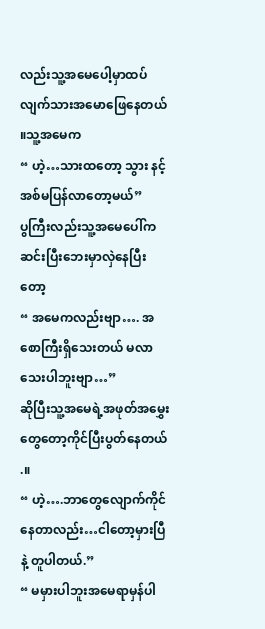လည်းသူ့အမေပေါ့မှာထပ်လျက်သားအမောဖြေနေတယ် ။သူ့အမေက
“ ဟဲ့…သားထတော့ သွား နင့်အစ်မပြန်လာတော့မယ်”
ပွကြီးလည်းသူ့အမေပေါ်ကဆင်းပြီးဘေးမှာလှဲနေပြီးတော့
“ အမေကလည်းဗျာ…. အစောကြီးရှိသေးတယ် မလာသေးပါဘူးဗျာ…”
ဆိုပြီးသူ့အမေရဲ့အဖုတ်အမွှေးတွေတော့ကိုင်ပြီးပွတ်နေတယ် .။
“ ဟဲ့….ဘာတွေလျောက်ကိုင်နေတာလည်း…ငါတော့မှားပြီနဲ့ တူပါတယ်.”
“ မမှားပါဘူးအမေရာမှန်ပါ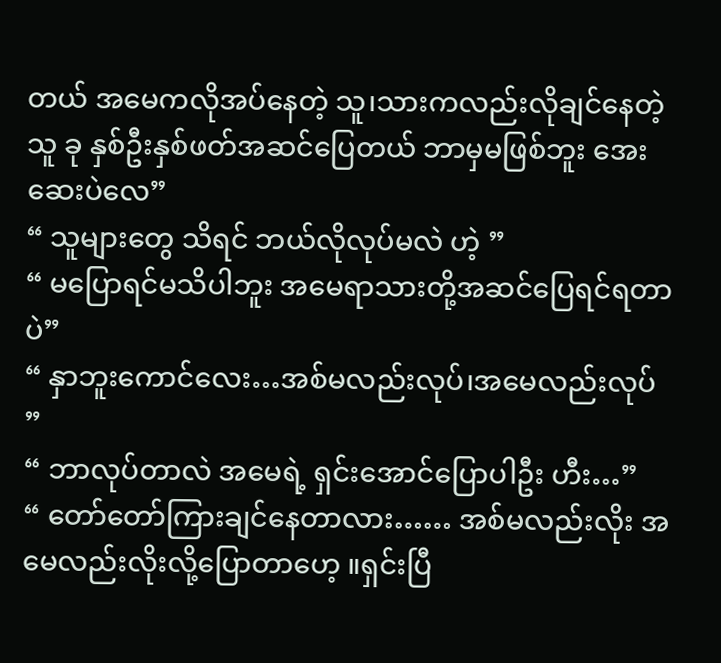တယ် အမေကလိုအပ်နေတဲ့ သူ၊သားကလည်းလိုချင်နေတဲ့သူ ခု နှစ်ဦးနှစ်ဖတ်အဆင်ပြေတယ် ဘာမှမဖြစ်ဘူး အေးဆေးပဲလေ”
“ သူများတွေ သိရင် ဘယ်လိုလုပ်မလဲ ဟဲ့ ”
“ မပြောရင်မသိပါဘူး အမေရာသားတို့အဆင်ပြေရင်ရတာပဲ”
“ နှာဘူးကောင်လေး…အစ်မလည်းလုပ်၊အမေလည်းလုပ် ”
“ ဘာလုပ်တာလဲ အမေရဲ့ ရှင်းအောင်ပြောပါဦး ဟီး…”
“ တော်တော်ကြားချင်နေတာလား…… အစ်မလည်းလိုး အမေလည်းလိုးလို့ပြောတာဟေ့ ။ရှင်းပြီ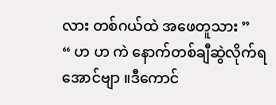လား တစ်ဂယ်ထဲ အဖေတူသား ”
“ ဟ ဟ ကဲ နောက်တစ်ချီဆွဲလိုက်ရအောင်ဗျာ ။ဒီကောင်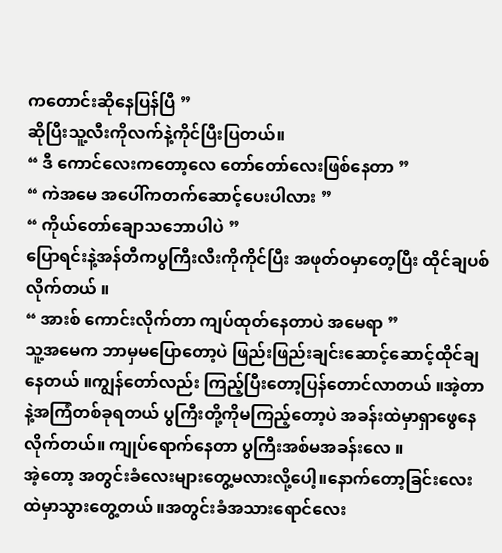ကတောင်းဆိုနေပြန်ပြီ ”
ဆိုပြီးသူ့လီးကိုလက်နဲ့ကိုင်ပြီးပြတယ်။
“ ဒီ ကောင်လေးကတော့လေ တော်တော်လေးဖြစ်နေတာ ”
“ ကဲအမေ အပေါ်ကတက်ဆောင့်ပေးပါလား ”
“ ကိုယ်တော်ချောသဘောပါပဲ ”
ပြောရင်းနဲ့အန်တီကပွကြီးလီးကိုကိုင်ပြီး အဖုတ်ဝမှာတေ့ပြီး ထိုင်ချပစ်လိုက်တယ် ။
“ အားစ် ကောင်းလိုက်တာ ကျပ်ထုတ်နေတာပဲ အမေရာ ”
သူ့အမေက ဘာမှမပြောတော့ပဲ ဖြည်းဖြည်းချင်းဆောင့်ဆောင့်ထိုင်ချနေတယ် ။ကျွန်တော်လည်း ကြည့်ပြီးတော့ပြန်တောင်လာတယ် ။အဲ့တာနဲ့အကြံတစ်ခုရတယ် ပွကြီးတို့ကိုမကြည့်တော့ပဲ အခန်းထဲမှာရှာဖွေနေလိုက်တယ်။ ကျုပ်ရောက်နေတာ ပွကြီးအစ်မအခန်းလေ ။
အဲ့တော့ အတွင်းခံလေးများတွေ့မလားလို့ပေါ့။နောက်တော့ခြင်းလေးထဲမှာသွားတွေ့တယ် ။အတွင်းခံအသားရောင်လေး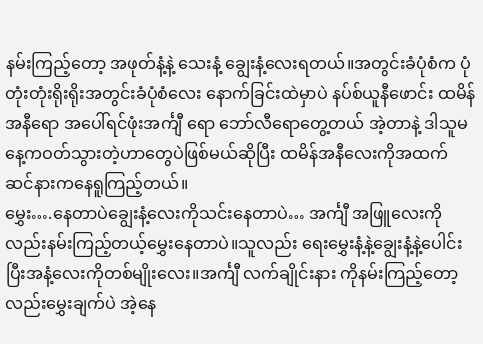နမ်းကြည့်တော့ အဖုတ်နံ့နဲ့ သေးနံ့ ချွေးနံ့လေးရတယ်။အတွင်းခံပုံစံက ပုံတုံးတုံးရိုးရိုးအတွင်းခံပုံစံလေး နောက်ခြင်းထဲမှာပဲ နပ်စ်ယူနီဖောင်း ထမိန်အနီရော အပေါ်ရင်ဖုံးအင်္ကျီ ရော ဘော်လီရောတွေ့တယ် အဲ့တာနဲ့ ဒါသူမနေ့ကဝတ်သွားတဲ့ဟာတွေပဲဖြစ်မယ်ဆိုပြီး ထမိန်အနီလေးကိုအထက်ဆင်နားကနေရူကြည့်တယ်။
မွှေး….နေတာပဲချွေးနံ့လေးကိုသင်းနေတာပဲ… အင်္ကျီ အဖြူလေးကိုလည်းနမ်းကြည့်တယ့်မွှေးနေတာပဲ။သူလည်း ရေးမွှေးနံ့နဲ့ချွေးနံ့နဲ့ပေါင်းပြီးအနံ့လေးကိုတစ်မျိုးလေး။အင်္ကျီ လက်ချိုင်းနား ကိုနမ်းကြည့်တော့လည်းမွှေးချက်ပဲ အဲ့နေ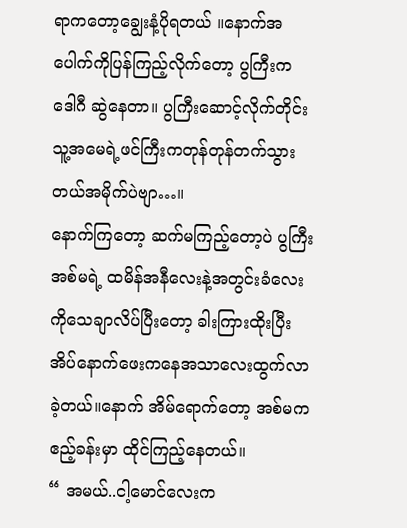ရာကတော့ချွေးနံ့ပိုရတယ် ။နောက်အပေါက်ကိုပြန်ကြည့်လိုက်တော့ ပွကြီးက ဒေါဂီ ဆွဲနေတာ။ ပွကြီးဆောင့်လိုက်တိုင်း သူ့အမေရဲ့ဖင်ကြီးကတုန်တုန်တက်သွားတယ်အမိုက်ပဲဗျာ…။
နောက်ကြတော့ ဆက်မကြည့်တော့ပဲ ပွကြီးအစ်မရဲ့ ထမိန်အနီလေးနဲ့အတွင်းခံလေးကိုသေချာလိပ်ပြီးတော့ ခါးကြားထိုးပြီးအိပ်နောက်ဖေးကနေအသာလေးထွက်လာခဲ့တယ်။နောက် အိမ်ရောက်တော့ အစ်မကဧည့်ခန်းမှာ ထိုင်ကြည့်နေတယ်။
“ အမယ်..ငါ့မောင်လေးက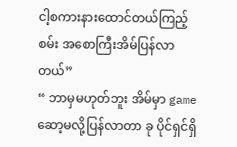ငါ့စကားနားထောင်တယ်ကြည့်စမ်း အစောကြီးအိမ်ပြန်လာတယ်”
“ ဘာမှမဟုတ်ဘူး အိမ်မှာ game ဆော့မလို့ပြန်လာတာ ခု ပိုင်ရှင်ရှိ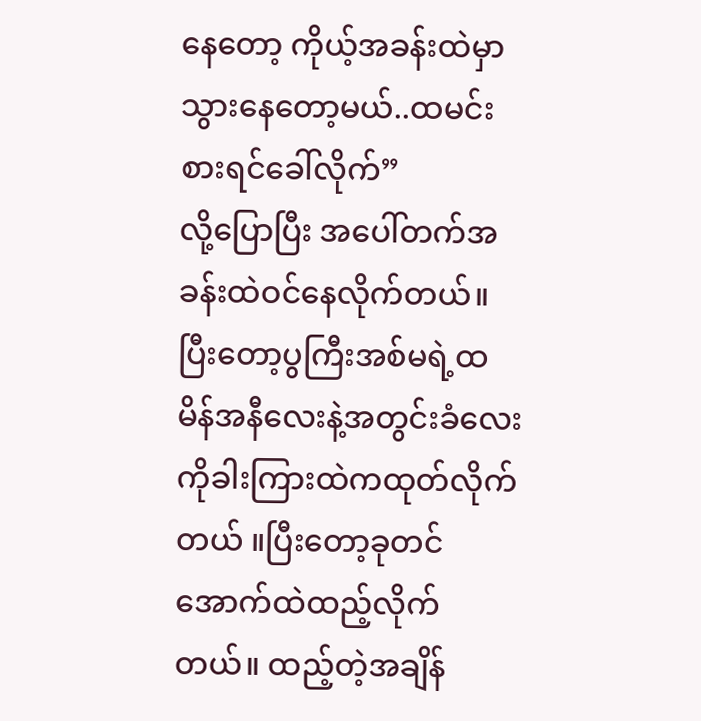နေတော့ ကိုယ့်အခန်းထဲမှာသွားနေတော့မယ်..ထမင်းစားရင်ခေါ်လိုက်”
လို့ပြောပြီး အပေါ်တက်အခန်းထဲဝင်နေလိုက်တယ်။ ပြီးတော့ပွကြီးအစ်မရဲ့ထမိန်အနီလေးနဲ့အတွင်းခံလေးကိုခါးကြားထဲကထုတ်လိုက်တယ် ။ပြီးတော့ခုတင်အောက်ထဲထည့်လိုက်တယ်။ ထည့်တဲ့အချိန်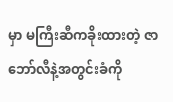မှာ မကြီးဆီကခိုးထားတဲ့ ဇာဘော်လီနဲ့အတွင်းခံကို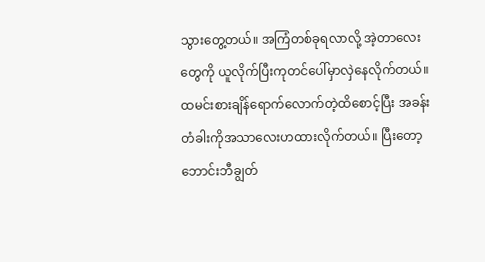သွားတွေ့တယ်။ အကြံတစ်ခုရလာလို့ အဲ့တာလေးတွေကို ယူလိုက်ပြီးကုတင်ပေါ်မှာလှဲနေလိုက်တယ်။ထမင်းစားချိန်ရောက်လောက်တဲ့ထိစောင့်ပြီး အခန်းတံခါးကိုအသာလေးဟထားလိုက်တယ်။ ပြီးတော့ ဘောင်းဘီချွတ်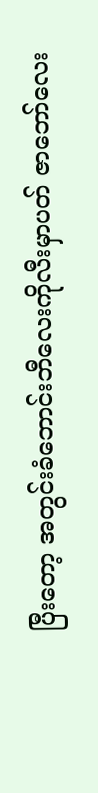ပြီးတော့ အတွင်းခံဘောင်းဘီလေးကိုလီးမှာပတ် ဇာဘော်လေး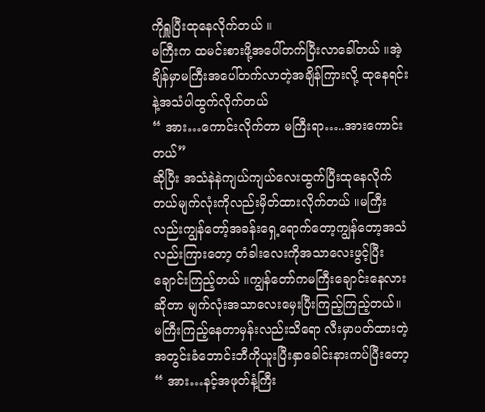ကိုရှူပြီးထုနေလိုက်တယ် ။
မကြီးက ထမင်းစားဖို့အပေါ်တက်ပြီးလာခေါ်တယ် ။အဲ့ချိန်မှာမကြီးအပေါ်တက်လာတဲ့အချိန်ကြားလို့ ထုနေရင်းနဲ့အသံပါထွက်လိုက်တယ်
“ အား…ကောင်းလိုက်တာ မကြီးရာ…..အားကောင်းတယ်”
ဆိုပြီး အသံနဲနဲကျယ်ကျယ်လေးထွက်ပြီးထုနေလိုက်တယ်မျက်လုံးကိုလည်းမှိတ်ထားလိုက်တယ် ။မကြီး လည်းကျွန်တော့်အခန်းရှေ့ရောက်တော့ကျွန်တော့အသံလည်းကြားတော့ တံခါးလေးကိုအသာလေးဖွင့်ပြီးချောင်းကြည့်တယ် ။ကျွန်တော်ကမကြီးချောင်းနေလားဆိုတာ မျက်လုံးအသာလေးမှေးပြီးကြည့်ကြည့်တယ်။
မကြီးကြည့်နေတာမှန်းလည်းသိရော လီးမှာပတ်ထားတဲ့ အတွင်းခံဘောင်းဘီကိုယူးပြီးနှာခေါင်းနားကပ်ပြီးတော့
“ အား…နင့်အဖုတ်နံ့ကြီး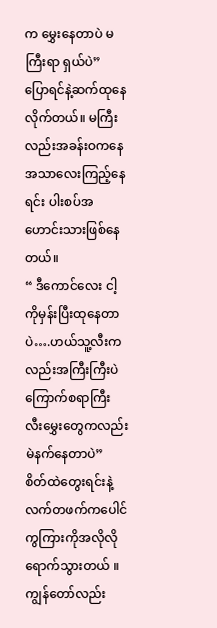က မွှေးနေတာပဲ မကြီးရာ ရှယ်ပဲ”
ပြောရင်နဲ့ဆက်ထုနေလိုက်တယ်။ မကြီးလည်းအခန်းဝကနေ အသာလေးကြည့်နေရင်း ပါးစပ်အဟောင်းသားဖြစ်နေတယ်။
“ ဒီကောင်လေး ငါ့ကိုမှန်းပြီးထုနေတာပဲ….ဟယ်သူ့လီးကလည်းအကြီးကြီးပဲကြောက်စရာကြီး လီးမွှေးတွေကလည်းမဲနက်နေတာပဲ”
စိတ်ထဲတွေးရင်းနဲ့လက်တဖက်ကပေါင်ကွကြားကိုအလိုလိုရောက်သွားတယ် ။ကျွန်တော်လည်း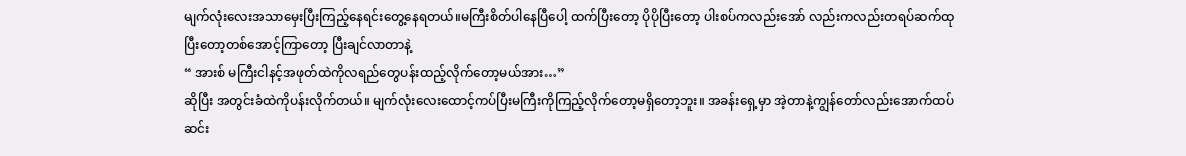မျက်လုံးလေးအသာမှေးပြီးကြည့်နေရင်းတွေ့နေရတယ်။မကြီးစိတ်ပါနေပြီပေါ့ ထက်ပြီးတော့ ပိုပိုပြီးတော့ ပါးစပ်ကလည်းအော် လည်းကလည်းတရပ်ဆက်ထုပြီးတော့တစ်အောင့်ကြာတော့ ပြီးချင်လာတာနဲ့
“ အားစ် မကြီးငါနင့်အဖုတ်ထဲကိုလရည်တွေပန်းထည့်လိုက်တော့မယ်အား…”
ဆိုပြီး အတွင်းခံထဲကိုပန်းလိုက်တယ်။ မျက်လုံးလေးထောင့်ကပ်ပြီးမကြီးကိုကြည့်လိုက်တော့မရှိတော့ဘူး။ အခန်းရှေ့မှာ အဲ့တာနဲ့ကျွန်တော်လည်းအောက်ထပ်ဆင်း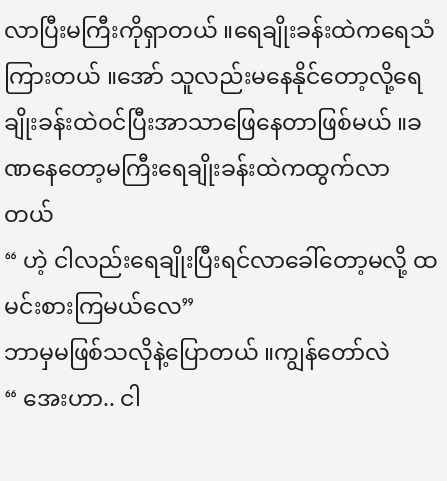လာပြီးမကြီးကိုရှာတယ် ။ရေချိုးခန်းထဲကရေသံကြားတယ် ။အော် သူလည်းမနေနိုင်တော့လို့ရေချိုးခန်းထဲဝင်ပြီးအာသာဖြေနေတာဖြစ်မယ် ။ခဏနေတော့မကြီးရေချိုးခန်းထဲကထွက်လာတယ်
“ ဟဲ့ ငါလည်းရေချိုးပြီးရင်လာခေါ်တော့မလို့ ထမင်းစားကြမယ်လေ”
ဘာမှမဖြစ်သလိုနဲ့ပြောတယ် ။ကျွန်တော်လဲ
“ အေးဟာ.. ငါ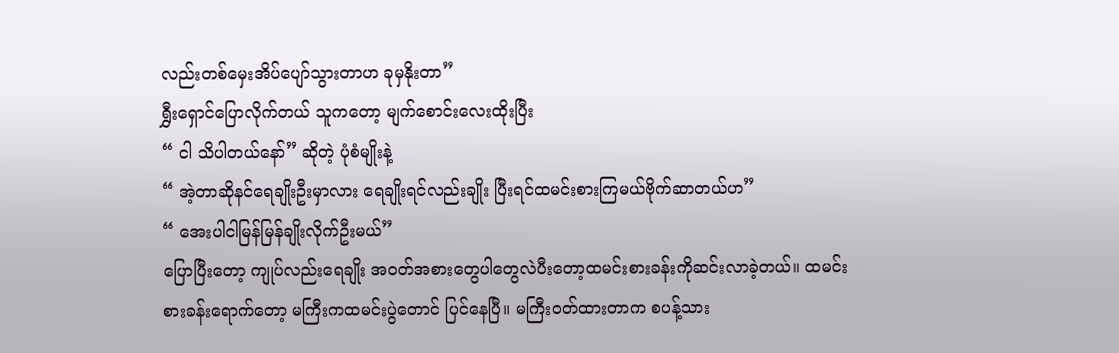လည်းတစ်မှေးအိပ်ပျော်သွားတာဟ ခုမှနိုးတာ”
ရွှီးရှောင်ပြောလိုက်တယ် သူကတော့ မျက်စောင်းလေးထိုးပြီး
“ ငါ သိပါတယ်နော်” ဆိုတဲ့ ပုံစံမျိုးနဲ့
“ အဲ့တာဆိုနင်ရေချိုးဦးမှာလား ရေချိုးရင်လည်းချိုး ပြီးရင်ထမင်းစားကြမယ်ဗိုက်ဆာတယ်ဟ”
“ အေးပါငါမြန်မြန်ချိုးလိုက်ဦးမယ်”
ပြောပြီးတော့ ကျုပ်လည်းရေချိုး အဝတ်အစားတွေပါတွေလဲပီးတော့ထမင်းစားခန်းကိုဆင်းလာခဲ့တယ်။ ထမင်း စားခန်းရောက်တော့ မကြီးကထမင်းပွဲတောင် ပြင်နေပြီ။ မကြီးဝတ်ထားတာက စပန့်သား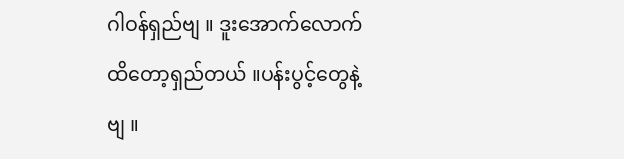ဂါဝန်ရှည်ဗျ ။ ဒူးအောက်လောက်ထိတော့ရှည်တယ် ။ပန်းပွင့်တွေနဲ့ဗျ ။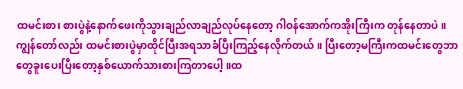ထမင်းစား စားပွဲနဲ့နောက်ဖေးကိုသွားချည်လာချည်လုပ်နေတော့ ဂါဝန်အောက်ကအိုးကြီးက တုန်နေတာပဲ။
ကျွန်တော်လည်း ထမင်းစားပွဲမှာထိုင်ပြီးအရသာခံပြီးကြည့်နေလိုက်တယ်။ ပြီးတော့မကြီးကထမင်းတွေဘာတွေခူးပေးပြီးတော့နှစ်ယောက်သားစားကြတာပေါ့ ။ထ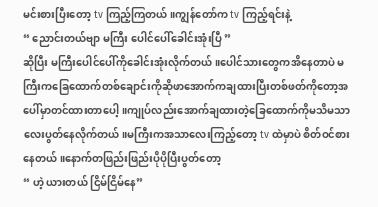မင်းစားပြီးတော့ tv ကြည့်ကြတယ် ။ကျွန်တော်က tv ကြည့်ရင်းနဲ့
“ ညောင်းတယ်ဗျာ မကြီး ပေါင်ပေါ်ခေါင်းအုံးပြီ ”
ဆိုပြီး မကြီးပေါင်ပေါ်ကိုခေါင်းအုံးလိုက်တယ် ။ပေါင်သားတွေကအိနေတာပဲ မကြီးကခြေထောက်တစ်ချောင်းကိုဆိုဖာအောက်ကချထားပြီးတစ်ဖတ်ကိုတော့အပေါ်မှာတင်ထားတာပေါ့ ။ကျုပ်လည်းအောက်ချထားတဲ့ခြေထောက်ကိုမသိမသာလေးပွတ်နေလိုက်တယ်။မကြီးကအသာလေးကြည့်တော့ tv ထဲမှာပဲ စိတ်ဝင်စားနေတယ် ။နောက်တဖြည်းဖြည်းပိုပိုပြီးပွတ်တော့
“ ဟဲ့ ယားတယ် ငြိမ်ငြိမ်နေ”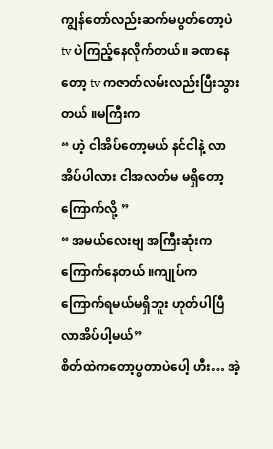ကျွန်တော်လည်းဆက်မပွတ်တော့ပဲ tv ပဲကြည့်နေလိုက်တယ်။ ခဏနေတော့ tv ကဇာတ်လမ်းလည်းပြီးသွားတယ် ။မကြီးက
“ ဟဲ့ ငါအိပ်တော့မယ် နင်ငါနဲ့ လာအိပ်ပါလား ငါအလတ်မ မရှိတော့ ကြောက်လို့ ”
“ အမယ်လေးဗျ အကြီးဆုံးက ကြောက်နေတယ် ။ကျုပ်က ကြောက်ရမယ်မရှိဘူး ဟုတ်ပါပြီ လာအိပ်ပါ့မယ်”
စိတ်ထဲကတော့ပွတာပဲပေါ့ ဟီး… အဲ့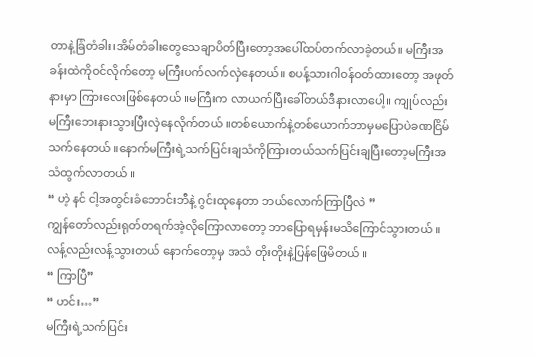တာနဲ့ခြံတံခါး၊အိမ်တံခါးတွေသေချာပိတ်ပြီးတော့အပေါ်ထပ်တက်လာခဲ့တယ်။ မကြီးအခန်းထဲကိုဝင်လိုက်တော့ မကြီးပက်လက်လှဲနေတယ်။ စပန့်သားဂါဝန်ဝတ်ထားတော့ အဖုတ်နားမှာ ကြားလေးဖြစ်နေတယ် ။မကြီးက လာယက်ပြီးခေါ်တယ်ဒီနားလာပေါ့။ ကျုပ်လည်း မကြီးဘေးနားသွားပြီးလှဲနေလိုက်တယ် ။တစ်ယောက်နဲ့တစ်ယောက်ဘာမှမပြောပဲခဏငြိမ်သက်နေတယ် ။နောက်မကြီးရဲ့သက်ပြင်းချသံကိုကြားတယ်သက်ပြင်းချပြီးတော့မကြီးအသံထွက်လာတယ် ။
“ ဟဲ့ နင် ငါ့အတွင်းခံဘောင်းဘီနဲ့ ဂွင်းထုနေတာ ဘယ်လောက်ကြာပြီလဲ ”
ကျွန်တော်လည်းရုတ်တရက်အဲ့လိုကြောလာတော့ ဘာပြောရမှန်းမသိကြောင်သွားတယ် ။လန့်လည်းလန့်သွားတယ် နောက်တော့မှ အသံ တိုးတိုးနဲ့ပြန်ဖြေမိတယ် ။
“ ကြာပြီ”
“ ဟင်း…”
မကြီးရဲ့သက်ပြင်း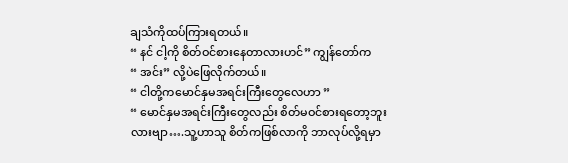ချသံကိုထပ်ကြားရတယ်။
“ နင် ငါ့ကို စိတ်ဝင်စားနေတာလားဟင်” ကျွန်တော်က
“ အင်း” လို့ပဲဖြေလိုက်တယ်။
“ ငါတို့ကမောင်နှမအရင်းကြီးတွေလေဟာ ”
“ မောင်နှမအရင်းကြီးတွေလည်း စိတ်မဝင်စားရတော့ဘူးလားဗျာ….သူ့ဟာသူ စိတ်ကဖြစ်လာကို ဘာလုပ်လို့ရမှာ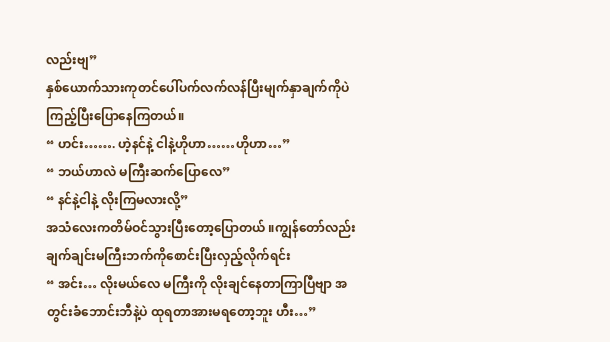လည်းဗျ”
နှစ်ယောက်သားကုတင်ပေါ်ပက်လက်လန်ပြီးမျက်နှာချက်ကိုပဲကြည့်ပြီးပြောနေကြတယ်။
“ ဟင်း……. ဟဲ့နင်နဲ့ ငါနဲ့ဟိုဟာ……ဟိုဟာ…”
“ ဘယ်ဟာလဲ မကြီးဆက်ပြောလေ”
“ နင်နဲ့ငါနဲ့ လိုးကြမလားလို့”
အသံလေးကတိမ်ဝင်သွားပြီးတော့ပြောတယ် ။ကျွန်တော်လည်းချက်ချင်းမကြီးဘက်ကိုစောင်းပြီးလှည့်လိုက်ရင်း
“ အင်း… လိုးမယ်လေ မကြီးကို လိုးချင်နေတာကြာပြီဗျာ အတွင်းခံဘောင်းဘီနဲ့ပဲ ထုရတာအားမရတော့ဘူး ဟီး…”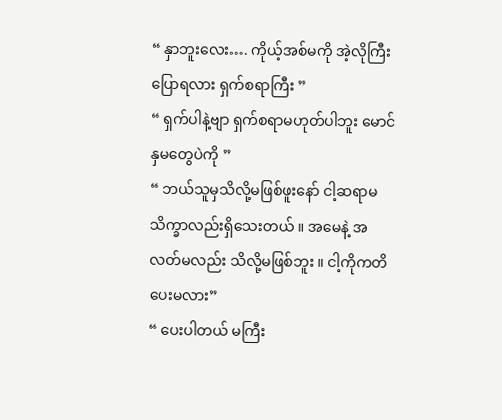“ နှာဘူးလေး…. ကိုယ့်အစ်မကို အဲ့လိုကြီးပြောရလား ရှက်စရာကြီး ”
“ ရှက်ပါနဲ့ဗျာ ရှက်စရာမဟုတ်ပါဘူး မောင်နှမတွေပဲကို ”
“ ဘယ်သူမှသိလို့မဖြစ်ဖူးနော် ငါ့ဆရာမသိက္ခာလည်းရှိသေးတယ် ။ အမေနဲ့ အလတ်မလည်း သိလို့မဖြစ်ဘူး ။ ငါ့ကိုကတိပေးမလား”
“ ပေးပါတယ် မကြီး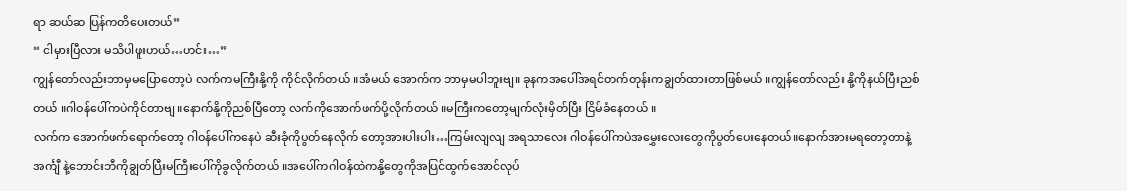ရာ ဆယ်ဆ ပြန်ကတိပေးတယ်”
“ ငါမှားပြီလား မသိပါဖူးဟယ်…ဟင်း…”
ကျွန်တော်လည်းဘာမှမပြောတော့ပဲ လက်ကမကြီးနို့ကို ကိုင်လိုက်တယ် ။အံမယ် အောက်က ဘာမှမပါဘူးဗျ။ ခုနကအပေါ်အရင်တက်တုန်းကချွတ်ထားတာဖြစ်မယ် ။ကျွန်တော်လည်း နို့ကိုနယ်ပြီးညစ်တယ် ။ဂါဝန်ပေါ်ကပဲကိုင်တာဗျ ။နောက်နို့ကိုညစ်ပြီတော့ လက်ကိုအောက်ဖက်ပို့လိုက်တယ် ။မကြီးကတော့မျက်လုံးမှိတ်ပြီး ငြိမ်ခံနေတယ် ။
လက်က အောက်ဖက်ရောက်တော့ ဂါဝန်ပေါ်ကနေပဲ ဆီးခုံကိုပွတ်နေလိုက် တော့အားပါးပါး…ကြမ်းလျလျ အရသာလေး ဂါဝန်ပေါ်ကပဲအမွှေးလေးတွေကိုပွတ်ပေးနေတယ်။နောက်အားမရတော့တာနဲ့အင်္ကျီ နဲ့ဘောင်းဘီကိုချွတ်ပြီးမကြီးပေါ်ကိုခွလိုက်တယ် ။အပေါ်ကဂါဝန်ထဲကနို့တွေကိုအပြင်ထွက်အောင်လုပ်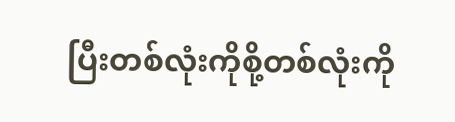ပြီးတစ်လုံးကိုစို့တစ်လုံးကို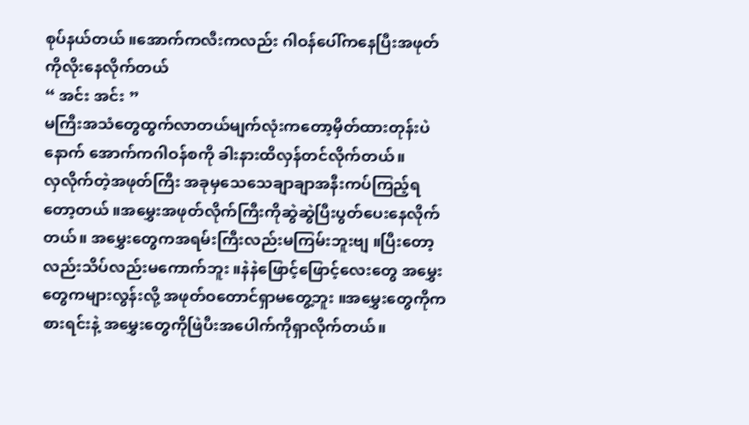စုပ်နယ်တယ် ။အောက်ကလီးကလည်း ဂါဝန်ပေါ်ကနေပြီးအဖုတ်ကိုလိုးနေလိုက်တယ်
“ အင်း အင်း ”
မကြီးအသံတွေထွက်လာတယ်မျက်လုံးကတော့မှိတ်ထားတုန်းပဲနောက် အောက်ကဂါဝန်စကို ခါးနားထိလှန်တင်လိုက်တယ်။
လှလိုက်တဲ့အဖုတ်ကြီး အခုမှသေသေချာချာအနီးကပ်ကြည့်ရတော့တယ် ။အမွှေးအဖုတ်လိုက်ကြီးကိုဆွဲဆွဲပြီးပွတ်ပေးနေလိုက်တယ်။ အမွှေးတွေကအရမ်းကြီးလည်းမကြမ်းဘူးဗျ ။ပြီးတော့လည်းသိပ်လည်းမကောက်ဘူး ။နဲနဲဖြောင့်ဖြောင့်လေးတွေ အမွှေးတွေကများလွန်းလို့ အဖုတ်ဝတောင်ရှာမတွေ့ဘူး ။အမွှေးတွေကိုကစားရင်းနဲ့ အမွှေးတွေကိုဖြဲပီးအပေါက်ကိုရှာလိုက်တယ်။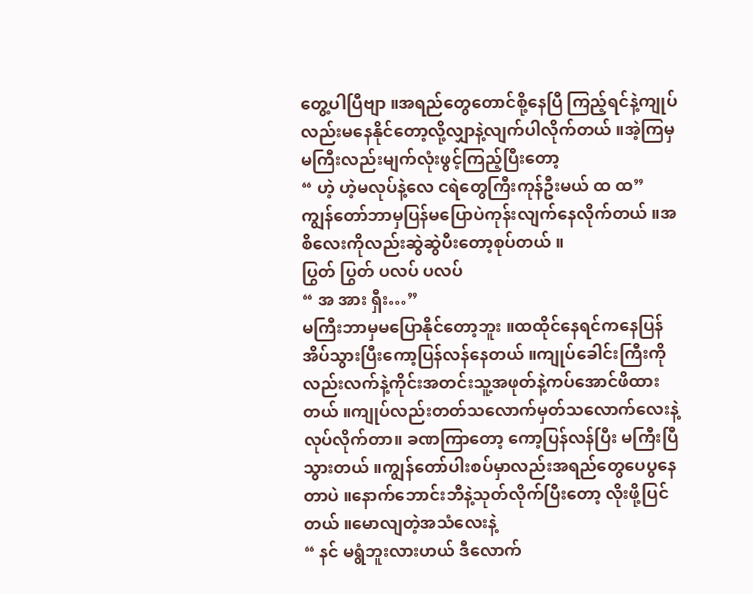တွေ့ပါပြီဗျာ ။အရည်တွေတောင်စို့နေပြီ ကြည့်ရင်နဲ့ကျုပ်လည်းမနေနိုင်တော့လို့လျှာနဲ့လျက်ပါလိုက်တယ် ။အဲ့ကြမှ မကြီးလည်းမျက်လုံးဖွင့်ကြည့်ပြီးတော့
“ ဟဲ့ ဟဲ့မလုပ်နဲ့လေ ငရဲတွေကြီးကုန်ဦးမယ် ထ ထ”
ကျွန်တော်ဘာမှပြန်မပြောပဲကုန်းလျက်နေလိုက်တယ် ။အစိလေးကိုလည်းဆွဲဆွဲပီးတော့စုပ်တယ် ။
ပြွတ် ပြွတ် ပလပ် ပလပ်
“ အ အား ရှီး…”
မကြီးဘာမှမပြောနိုင်တော့ဘူး ။ထထိုင်နေရင်ကနေပြန်အိပ်သွားပြီးကော့ပြန်လန်နေတယ် ။ကျုပ်ခေါင်းကြီးကိုလည်းလက်နဲ့ကိုင်းအတင်းသူ့အဖုတ်နဲ့ကပ်အောင်ဖိထားတယ် ။ကျုပ်လည်းတတ်သလောက်မှတ်သလောက်လေးနဲ့လုပ်လိုက်တာ။ ခဏကြာတော့ ကော့ပြန်လန်ပြီး မကြီးပြီသွားတယ် ။ကျွန်တော်ပါးစပ်မှာလည်းအရည်တွေပေပွနေတာပဲ ။နောက်ဘောင်းဘီနဲ့သုတ်လိုက်ပြီးတော့ လိုးဖို့ပြင်တယ် ။မောလျတဲ့အသံလေးနဲ့
“ နင် မရွံဘူးလားဟယ် ဒီလောက်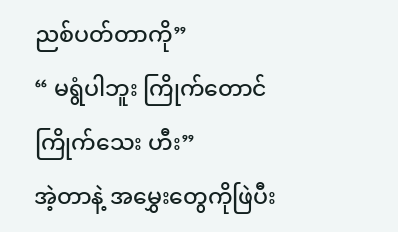ညစ်ပတ်တာကို”
“ မရွံပါဘူး ကြိုက်တောင်ကြိုက်သေး ဟီး”
အဲ့တာနဲ့ အမွှေးတွေကိုဖြဲပီး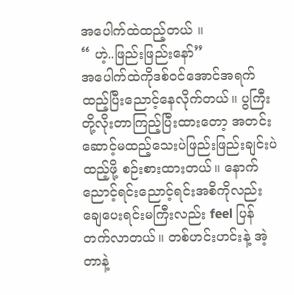အပေါက်ထဲထည့်တယ် ။
“ ဟဲ့..ဖြည်းဖြည်းနော်”
အပေါက်ထဲကိုဒစ်ဝင်အောင်အရက်ထည့်ပြီးညောင့်နေလိုက်တယ်။ ပွကြီးတို့လိုးတာကြည့်ပြီးထားတော့ အတင်းဆောင့်မထည့်သေးပဲဖြည်းဖြည်းချင်းပဲထည့်ဖို့ စဉ်းစားထားတယ်။ နောက်ညောင့်ရင်းညောင့်ရင်းအစိကိုလည်းချေပေးရင်းမကြီးလည်း feel ပြန်တက်လာတယ်။ တစ်ဟင်းဟင်းနဲ့ အဲ့တာနဲ့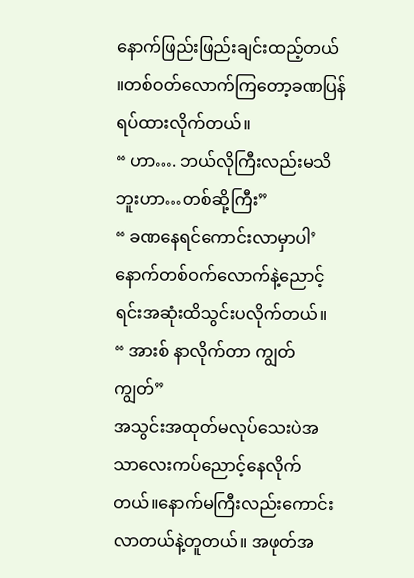နောက်ဖြည်းဖြည်းချင်းထည့်တယ် ။တစ်ဝတ်လောက်ကြတော့ခဏပြန်ရပ်ထားလိုက်တယ်။
“ ဟာ…. ဘယ်လိုကြီးလည်းမသိဘူးဟာ…တစ်ဆို့ကြီး”
“ ခဏနေရင်ကောင်းလာမှာပါ’ နောက်တစ်ဝက်လောက်နဲ့ညောင့်ရင်းအဆုံးထိသွင်းပလိုက်တယ်။
“ အားစ် နာလိုက်တာ ကျွတ်ကျွတ်”
အသွင်းအထုတ်မလုပ်သေးပဲအသာလေးကပ်ညောင့်နေလိုက်တယ်။နောက်မကြီးလည်းကောင်းလာတယ်နဲ့တူတယ်။ အဖုတ်အ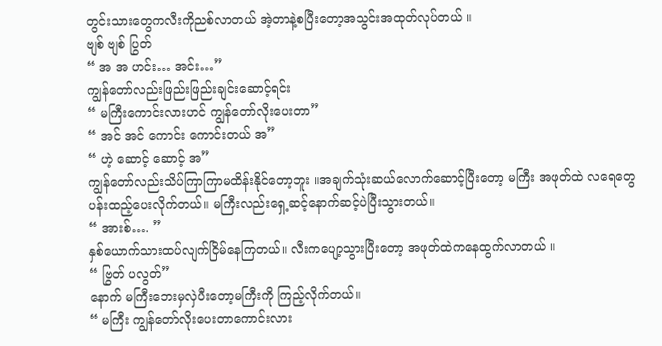တွင်းသားတွေကလီးကိုညစ်လာတယ် အဲ့တာနဲ့စပြီးတော့အသွင်းအထုတ်လုပ်တယ် ။
ဗျစ် ဗျစ် ပြွတ်
“ အ အ ဟင်း… အင်း…”
ကျွန်တော်လည်းဖြည်းဖြည်းချင်းဆောင့်ရင်း
“ မကြီးကောင်းလားဟင် ကျွန်တော်လိုးပေးတာ”
“ အင် အင် ကောင်း ကောင်းတယ် အ”
“ ဟဲ့ ဆောင့် ဆောင့် အ”
ကျွန်တော်လည်းသိပ်ကြာကြာမထိန်းနိုင်တော့ဘူး ။အချက်သုံးဆယ်လောက်ဆောင့်ပြီးတော့ မကြီး အဖုတ်ထဲ လရေတွေ ပန်းထည့်ပေးလိုက်တယ်။ မကြီးလည်းရှေ့ဆင့်နောက်ဆင့်ပဲပြီးသွားတယ်။
“ အားစ်…. ”
နှစ်ယောက်သားထပ်လျက်ငြိမ်နေကြတယ်။ လီးကပျော့သွားပြီးတော့ အဖုတ်ထဲကနေထွက်လာတယ် ။
“ ဗြွတ် ပလွတ်”
နောက် မကြီးဘေးမှလှဲပီးတော့မကြီးကို ကြည့်လိုက်တယ်။
“ မကြီး ကျွန်တော်လိုးပေးတာကောင်းလား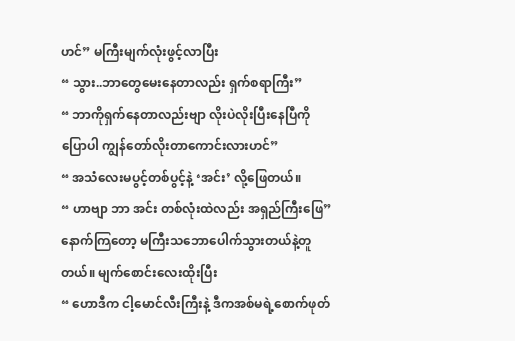ဟင်” မကြီးမျက်လုံးဖွင့်လာပြီး
“ သွား..ဘာတွေမေးနေတာလည်း ရှက်စရာကြီး”
“ ဘာကိုရှက်နေတာလည်းဗျာ လိုးပဲလိုးပြီးနေပြီကို ပြောပါ ကျွန်တော်လိုးတာကောင်းလားဟင်”
“ အသံလေးမပွင့်တစ်ပွင့်နဲ့ ‘အင်း’ လို့ဖြေတယ်။
“ ဟာဗျာ ဘာ အင်း တစ်လုံးထဲလည်း အရှည်ကြီးဖြေ”
နောက်ကြတော့ မကြီးသဘောပေါက်သွားတယ်နဲ့တူတယ်။ မျက်စောင်းလေးထိုးပြီး
“ ဟောဒီက ငါ့မောင်လီးကြီးနဲ့ ဒီကအစ်မရဲ့စောက်ဖုတ်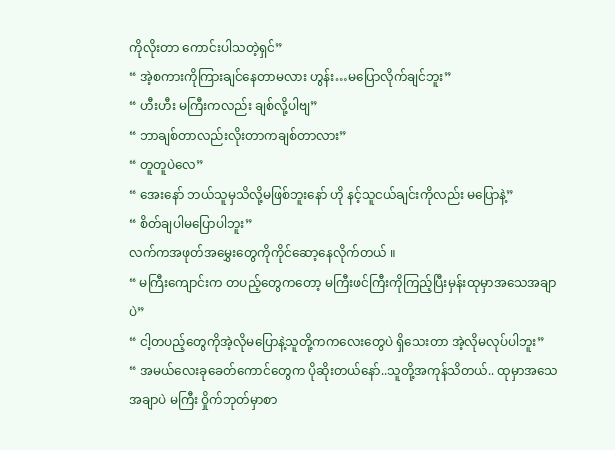ကိုလိုးတာ ကောင်းပါသတဲ့ရှင်”
“ အဲ့စကားကိုကြားချင်နေတာမလား ဟွန်း…မပြောလိုက်ချင်ဘူး”
“ ဟီးဟီး မကြီးကလည်း ချစ်လို့ပါဗျ”
“ ဘာချစ်တာလည်းလိုးတာကချစ်တာလား”
“ တူတူပဲလေ”
“ အေးနော် ဘယ်သူမှသိလို့မဖြစ်ဘူးနော် ဟို နင့်သူငယ်ချင်းကိုလည်း မပြောနဲ့”
“ စိတ်ချပါမပြောပါဘူး”
လက်ကအဖုတ်အမွှေးတွေကိုကိုင်ဆော့နေလိုက်တယ် ။
“ မကြီးကျောင်းက တပည့်တွေကတော့ မကြီးဖင်ကြီးကိုကြည့်ပြီးမှန်းထုမှာအသေအချာပဲ”
“ ငါ့တပည့်တွေကိုအဲ့လိုမပြောနဲ့သူတို့ကကလေးတွေပဲ ရှိသေးတာ အဲ့လိုမလုပ်ပါဘူး”
“ အမယ်လေးခုခေတ်ကောင်တွေက ပိုဆိုးတယ်နော်..သူတို့အကုန်သိတယ်.. ထုမှာအသေအချာပဲ မကြီး ဝှိုက်ဘုတ်မှာစာ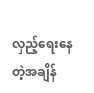လှည့်ရေးနေတဲ့အချိန်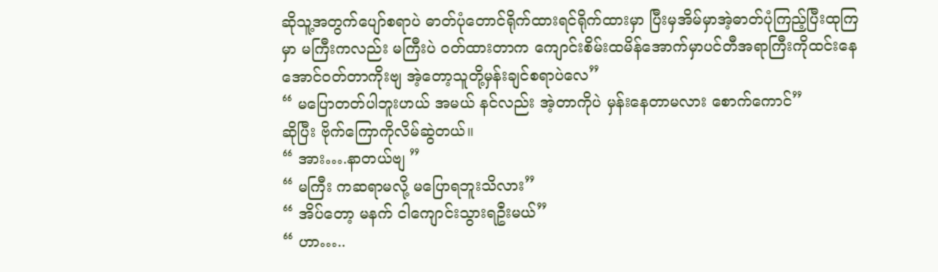ဆိုသူ့အတွက်ပျော်စရာပဲ ဓာတ်ပုံတောင်ရိုက်ထားရင်ရိုက်ထားမှာ ပြီးမှအိမ်မှာအဲ့ဓာတ်ပုံကြည့်ပြီးထုကြမှာ မကြီးကလည်း မကြီးပဲ ဝတ်ထားတာက ကျောင်းစိမ်းထမိန်အောက်မှာပင်တီအရာကြီးကိုထင်းနေအောင်ဝတ်တာကိုးဗျ အဲ့တော့သူတို့မှန်းချင်စရာပဲလေ”
“ မပြောတတ်ပါဘူးဟယ် အမယ် နင်လည်း အဲ့တာကိုပဲ မှန်းနေတာမလား စောက်ကောင်”
ဆိုပြီး ဗိုက်ကြောကိုလိမ်ဆွဲတယ်။
“ အား….နာတယ်ဗျ ”
“ မကြီး ကဆရာမလို့ မပြောရဘူးသိလား”
“ အိပ်တော့ မနက် ငါကျောင်းသွားရဦးမယ်”
“ ဟာ…..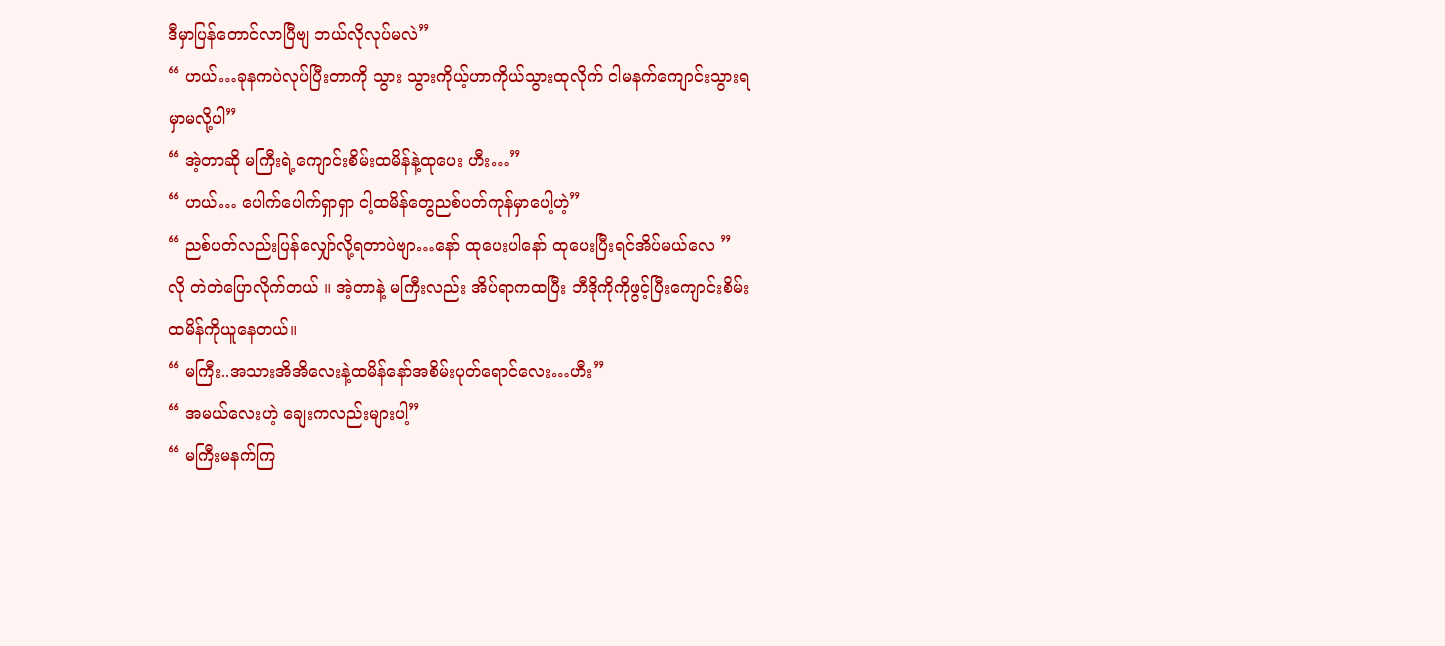ဒီမှာပြန်တောင်လာပြီဗျ ဘယ်လိုလုပ်မလဲ”
“ ဟယ်…ခုနကပဲလုပ်ပြီးတာကို သွား သွားကိုယ့်ဟာကိုယ်သွားထုလိုက် ငါမနက်ကျောင်းသွားရမှာမလို့ပါ”
“ အဲ့တာဆို မကြီးရဲ့ကျောင်းစိမ်းထမိန်နဲ့ထုပေး ဟီး…”
“ ဟယ်… ပေါက်ပေါက်ရှာရှာ ငါ့ထမိန်တွေညစ်ပတ်ကုန်မှာပေါ့ဟဲ့”
“ ညစ်ပတ်လည်းပြန်လျှော်လို့ရတာပဲဗျာ…နော် ထုပေးပါနော် ထုပေးပြီးရင်အိပ်မယ်လေ ”
လို တဲတဲပြောလိုက်တယ် ။ အဲ့တာနဲ့ မကြီးလည်း အိပ်ရာကထပြီး ဘီဒိုကိုကိုဖွင့်ပြီးကျောင်းစိမ်းထမိန်ကိုယူနေတယ်။
“ မကြီး..အသားအိအိလေးနဲ့ထမိန်နော်အစိမ်းပုတ်ရောင်လေး…ဟီး”
“ အမယ်လေးဟဲ့ ချေးကလည်းများပါ့”
“ မကြီးမနက်ကြ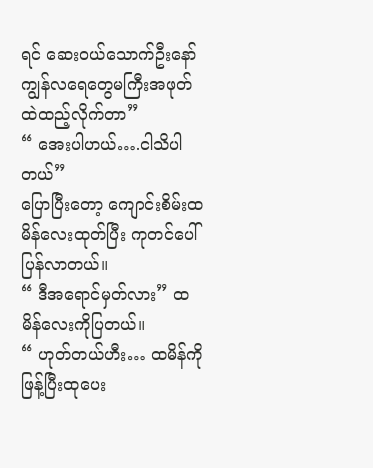ရင် ဆေးဝယ်သောက်ဦးနော် ကျွန်လရေတွေမကြီးအဖုတ်ထဲထည့်လိုက်တာ”
“ အေးပါဟယ်….ငါသိပါတယ်”
ပြောပြီးတော့ ကျောင်းစိမ်းထမိန်လေးထုတ်ပြီး ကုတင်ပေါ်ပြန်လာတယ်။
“ ဒီအရောင်မှတ်လား” ထမိန်လေးကိုပြတယ်။
“ ဟုတ်တယ်ဟီး… ထမိန်ကိုဖြန့်ပြီးထုပေး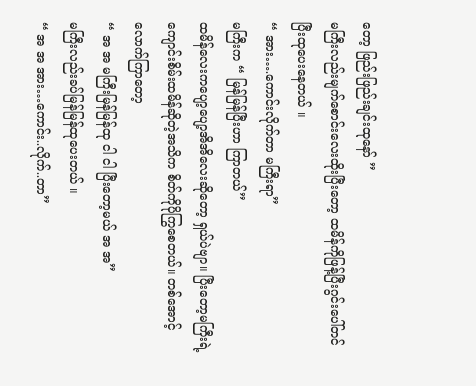တော့ ဖြည်းဖြည်းချင်းထုနော် ”
မကြီးလည်းမျက်စောင်းလေးထိုးပြီးတော့ ထမိန်ကိုဖြန့်ပြီးဂွင်းပေါ်တင်ပြီးထုပေးနေတယ် ။
“ အား….ကောင်းလိုက်တာ မကြီးရာ”
မကြီးက “ မြန်မြန်ပြီးဟာ ကြာတယ်”
ထမိန်လေးကပျော့ပျော့အိအိလေးဆိုတော့ ရှယ်ပဲဗျာ။ ပြီးတော့မကြီးရဲ့ ကျောင်းစိမ်းထမိန်ဆိုတဲ့အသိက စိတ်ကိုပိုကြွစေတယ်။ တစ်အောင့်လောက်ကြာတော့
“ အ အ မကြီးမြန်မြန်ထု ငါ ငါ ပြီးတော့မယ် အ အ”
မကြီးလည်းခပ်မြန်မြန်ထုပေးတယ် ။
“ အ အ အား…ကောင်း..လိုက်..တာ”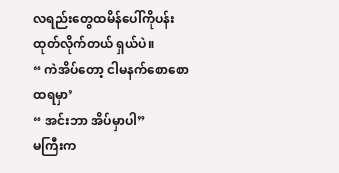လရည်းတွေထမိန်ပေါ်ကိုပန်းထုတ်လိုက်တယ် ရှယ်ပဲ။
“ ကဲအိပ်တော့ ငါမနက်စောစောထရမှာ’
“ အင်းဘာ အိပ်မှာပါ”
မကြီးက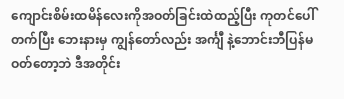ကျောင်းစိမ်းထမိန်လေးကိုအဝတ်ခြင်းထဲထည့်ပြီး ကုတင်ပေါ်တက်ပြီး ဘေးနားမှ ကျွန်တော်လည်း အင်္ကျီ နဲ့ဘောင်းဘီပြန်မဝတ်တော့ဘဲ ဒီအတိုင်း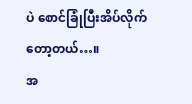ပဲ စောင်ခြုံပြီးအိပ်လိုက်တော့တယ်…။
အ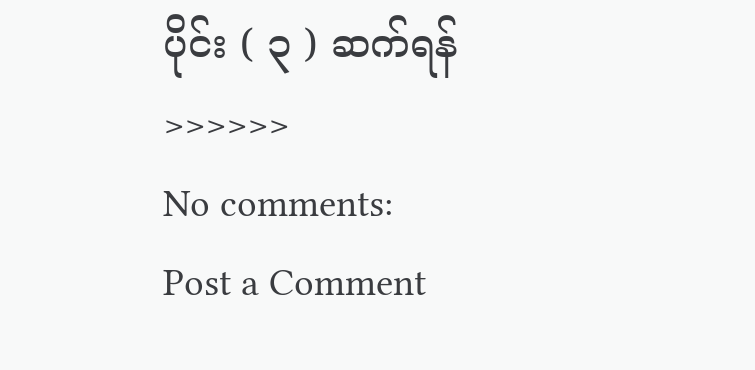ပိုင်း ( ၃ ) ဆက်ရန် >>>>>>
No comments:
Post a Comment